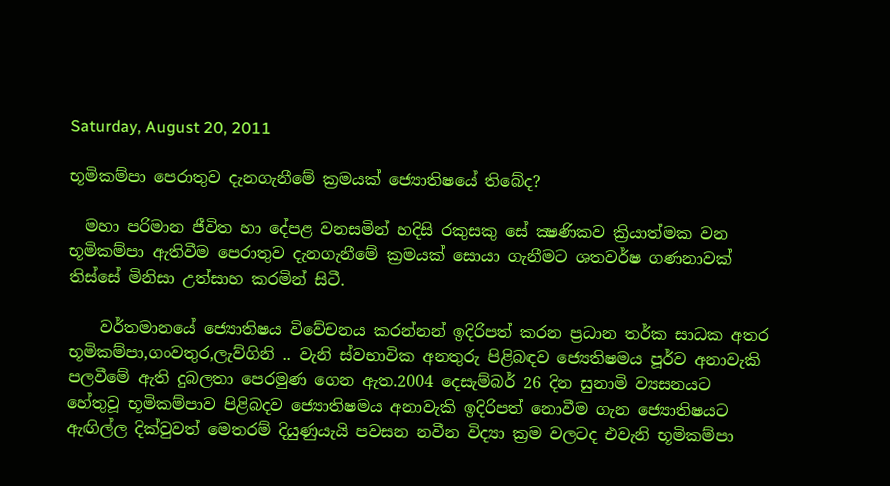Saturday, August 20, 2011

භූමිකම්පා පෙරාතුව දැනගැනීමේ ක්‍රමයක් ජ්‍යොතිෂයේ තිබේද?

  මහා පරිමාන ජීවිත හා දේපළ වනසමින් හදිසි රකුසකු සේ ක්‍ෂණිකව ක්‍රියාත්මක වන භූමිකම්පා ඇතිවීම පෙරාතුව දැනගැනීමේ ක්‍රමයක් සොයා ගැනීමට ශතවර්ෂ ගණනාවක් තිස්සේ මිනිසා උත්සාහ කරමින් සිටී.

    වර්තමානයේ ජ්‍යොතිෂය විවේචනය කරන්නන් ඉදිරිපත් කරන ප්‍රධාන තර්ක සාධක අතර භූමිකම්පා,ගංවතුර,ලැව්ගිනි .. වැනි ස්වභාවික අනතුරු පිළිබඳව ජ්‍යෙතිෂමය පූර්ව අනාවැකි පලවීමේ ඇති දුබලතා පෙරමුණ ගෙන ඇත.2004 දෙසැම්බර් 26 දින සුනාමි ව්‍යසනයට හේතුවූ භූමිකම්පාව පිළිබදව ජ්‍යොතිෂමය අනාවැකි ඉදිරිපත් නොවීම ගැන ජ්‍යොතිෂයට ඇඟිල්ල දික්වුවත් මෙතරම් දියුණුයැයි පවසන නවීන විද්‍යා ක්‍රම වලටද එවැනි භූමිකම්පා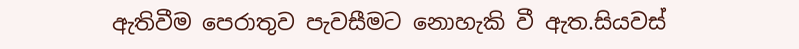ඇතිවීම පෙරාතුව පැවසීමට නොහැකි වී ඇත.සියවස්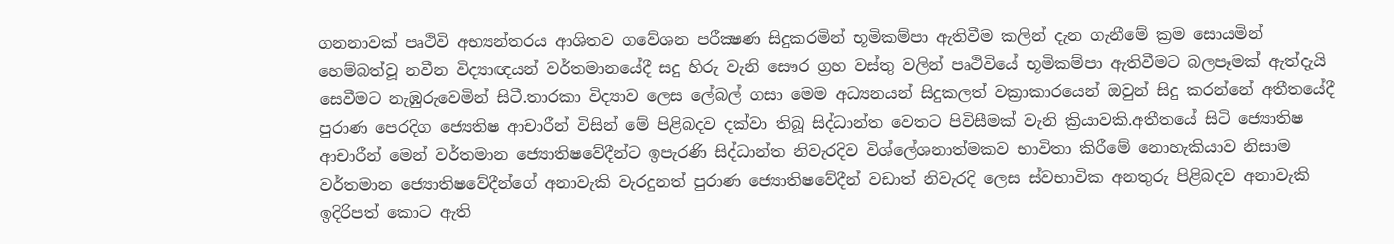ගනනාවක් පෘථිවි අභ්‍යන්තරය ආශිතව ගවේශන පරීක්‍ෂණ සිදුකරමින් භූමිකම්පා ඇතිවීම කලින් දැන ගැනීමේ ක්‍රම සොයමින් හෙම්බත්වූ නවීන විද්‍යාඥයන් වර්තමානයේදී සදු හිරු වැනි සෞර ග්‍රහ වස්තු වලින් පෘථිවියේ භූමිකම්පා ඇතිවීමට බලපෑමක් ඇත්දැයි සෙවීමට නැඹුරුවෙමින් සිටී.තාරකා විද්‍යාව ලෙස ලේබල් ගසා මෙම අධ්‍යනයන් සිදුකලත් වක්‍රාකාරයෙන් ඔවුන් සිදු කරන්නේ අතීතයේදී පුරාණ පෙරදිග ජ්‍යෙතිෂ ආචාරීන් විසින් මේ පිළිබදව දක්වා තිබූ සිද්ධාන්ත වෙතට පිවිසීමක් වැනි ක්‍රියාවකි.අතීතයේ සිටි ජ්‍යොතිෂ ආචාරීන් මෙන් වර්තමාන ජ්‍යොතිෂවේදීන්ට ඉපැරණි සිද්ධාන්ත නිවැරදිව විශ්ලේශනාත්මකව භාවිතා කිරීමේ නොහැකියාව නිසාම වර්තමාන ජ්‍යොතිෂවේදීන්ගේ අනාවැකි වැරදුනත් පුරාණ ජ්‍යොතිෂවේදීන් වඩාත් නිවැරදි ලෙස ස්වභාවික අනතුරු පිළිබදව අනාවැකි ඉදිරිපත් කොට ඇති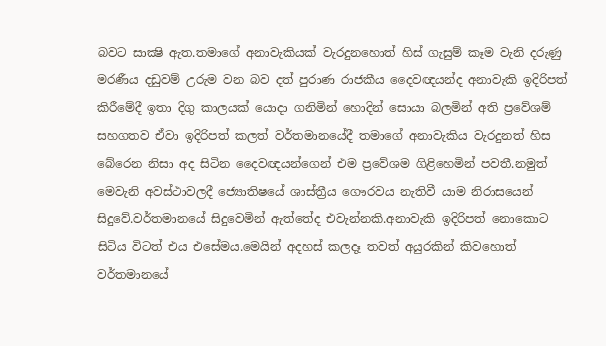බවට සාක්‍ෂි ඇත.තමාගේ අනාවැකියක් වැරදුනහොත් හිස් ගැසුම් කෑම වැනි දරුණු මරණීය දඩුවම් උරුම වන බව දත් පුරාණ රාජකීය දෛවඥයන්ද අනාවැකි ඉදිරිපත් කිරීමේදී ඉතා දිගු කාලයක් යොදා ගනිමින් හොදින් සොයා බලමින් අති ප්‍රවේශම් සහගතව ඒවා ඉදිරිපත් කලත් වර්තමානයේදී තමාගේ අනාවැකිය වැරදුනත් හිස බේරෙන නිසා අද සිටින දෛවඥයන්ගෙන් එම ප්‍රවේශම ගිළිහෙමින් පවතී.නමුත් මෙවැනි අවස්ථාවලදී ජ්‍යොතිෂයේ ශාස්ත්‍රීය ගෞරවය නැතිවී යාම නිරාසයෙන් සිදුවේ.වර්තමානයේ සිදුවෙමින් ඇත්තේද එවැන්නකි.අනාවැකි ඉදිරිපත් නොකොට සිටිය විටත් එය එසේමය.මෙයින් අදහස් කලදෑ තවත් අයුරකින් කිවහොත් වර්තමානයේ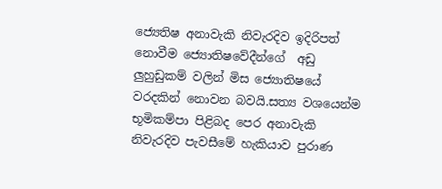ජ්‍යෙතිෂ අනාවැකි නිවැරදිව ඉදිරිපත් නොවීම ජ්‍යොතිෂවේදීන්ගේ  අඩු ලුහුඩුකම් වලින් මිස ජ්‍යොතිෂයේ වරදකින් නොවන බවයි.සත්‍ය වශයෙන්ම භූමිකම්පා පිළිබද පෙර අනාවැකි නිවැරදිව පැවසීමේ හැකියාව පුරාණ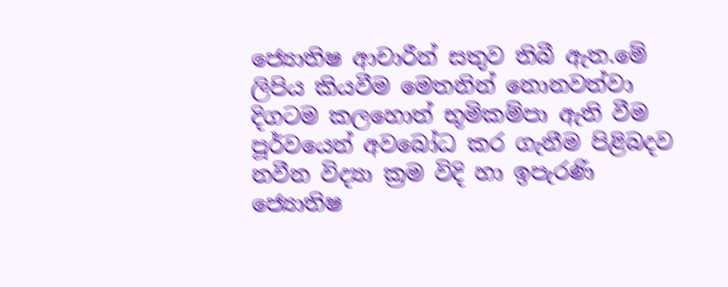ජ්‍යොතිෂ ආචාරීන් සතුව තිබී ඇත.මේ ලිපිය කියවීම මෙතනින් නොනවත්වා දිගටම කලහොත් භූමිකම්පා ඇති වීම පූර්වයෙන් අවබෝධ කර ගැනීම පිළිබදව නවීන විද්‍යා ක්‍රම විදි හා ඉපැරණි ජ්‍යොතිෂ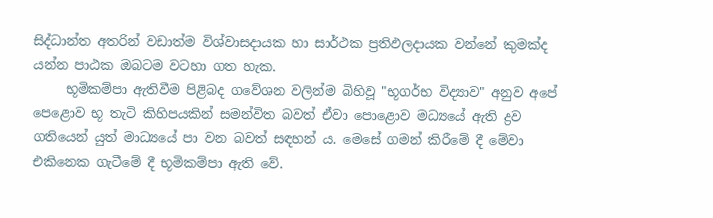සිද්ධාන්ත අතරින් වඩාත්ම විශ්වාසදායක හා සාර්ථක ප්‍රතිඵලදායක වන්නේ කුමක්ද යන්න පාඨක ඔබටම වටහා ගත හැක.
     භූමිකම්පා ඇතිවීම පිළිබද ගවේශන වලින්ම බිහිවූ "භූගර්භ විද්‍යාව" අනුව අපේ පෙළොව භූ තැටි කිහිපයකින් සමන්විත බවත් ඒවා පොළොව මධ්‍යයේ ඇති ද්‍රව ගතියෙන් යුත් මාධ්‍යයේ පා වන බවත් සඳහන් ය. මෙසේ ගමන් කිරීමේ දී මේවා එකිනෙක ගැටීමේ දී භූමිකම්පා ඇති වේ.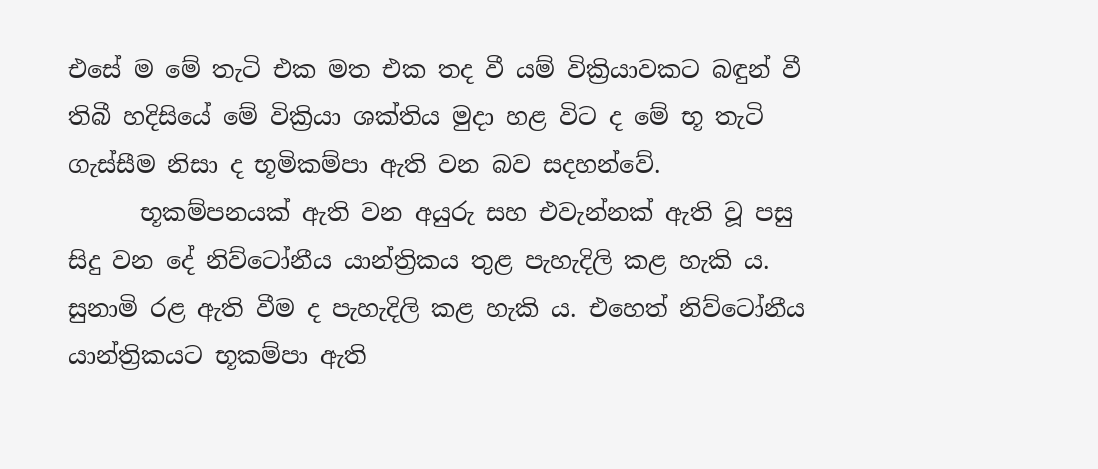එසේ ම මේ තැටි එක මත එක තද වී යම් වික්‍රියාවකට බඳුන් වී තිබී හදිසියේ මේ වික්‍රියා ශක්‌තිය මුදා හළ විට ද මේ භූ තැටි ගැස්‌සීම නිසා ද භූමිකම්පා ඇති වන බව සදහන්වේ.
      භූකම්පනයක්‌ ඇති වන අයුරු සහ එවැන්නක්‌ ඇති වූ පසු සිදු වන දේ නිව්ටෝනීය යාන්ත්‍රිකය තුළ පැහැදිලි කළ හැකි ය. සුනාමි රළ ඇති වීම ද පැහැදිලි කළ හැකි ය. එහෙත් නිව්ටෝනීය යාන්ත්‍රිකයට භූකම්පා ඇති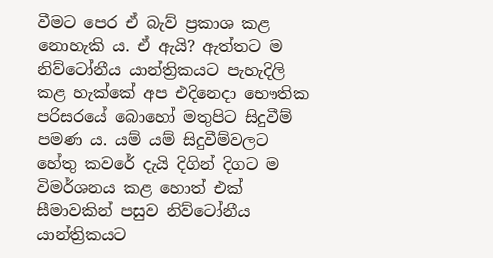වීමට පෙර ඒ බැව් ප්‍රකාශ කළ නොහැකි ය. ඒ ඇයි? ඇත්තට ම නිව්ටෝනීය යාන්ත්‍රිකයට පැහැදිලි කළ හැක්‌කේ අප එදිනෙදා භෞතික පරිසරයේ බොහෝ මතුපිට සිදුවීම් පමණ ය. යම් යම් සිදුවීම්වලට හේතු කවරේ දැයි දිගින් දිගට ම විමර්ශනය කළ හොත් එක්‌ සීමාවකින් පසුව නිව්ටෝනීය යාන්ත්‍රිකයට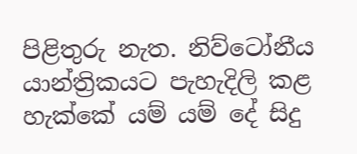පිළිතුරු නැත. නිව්ටෝනීය යාන්ත්‍රිකයට පැහැදිලි කළ හැක්‌කේ යම් යම් දේ සිදු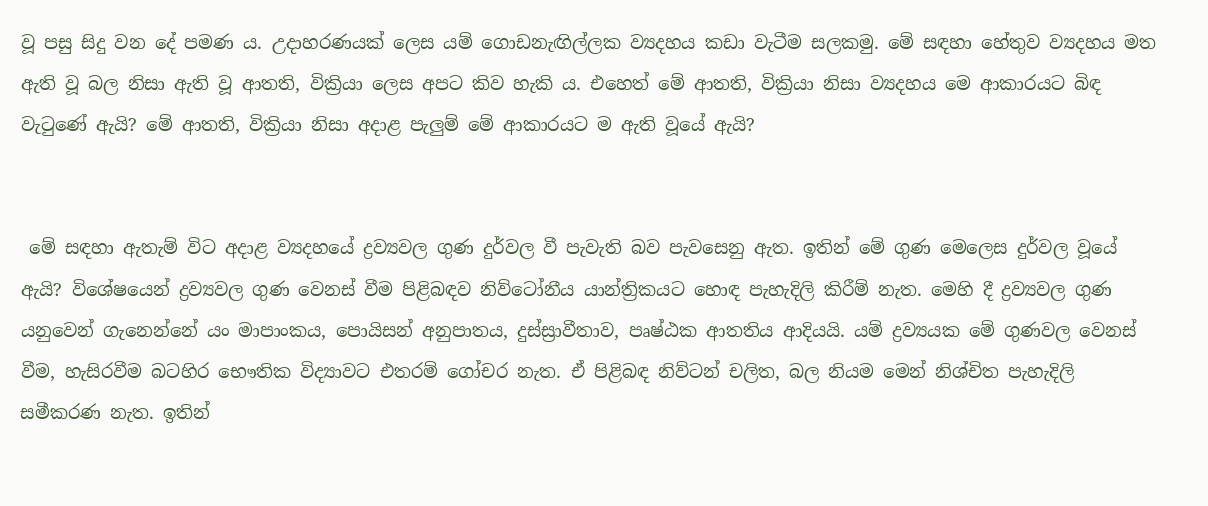වූ පසු සිදු වන දේ පමණ ය. උදාහරණයක්‌ ලෙස යම් ගොඩනැඟිල්ලක ව්‍යදහය කඩා වැටීම සලකමු. මේ සඳහා හේතුව ව්‍යදහය මත ඇති වූ බල නිසා ඇති වූ ආතති, වික්‍රියා ලෙස අපට කිව හැකි ය. එහෙත් මේ ආතති, වික්‍රියා නිසා ව්‍යදහය මෙ ආකාරයට බිඳ වැටුණේ ඇයි? මේ ආතති, වික්‍රියා නිසා අදාළ පැලුම් මේ ආකාරයට ම ඇති වූයේ ඇයි?


 මේ සඳහා ඇතැම් විට අදාළ ව්‍යදහයේ ද්‍රව්‍යවල ගුණ දුර්වල වී පැවැති බව පැවසෙනු ඇත. ඉතින් මේ ගුණ මෙලෙස දුර්වල වූයේ ඇයි? විශේෂයෙන් ද්‍රව්‍යවල ගුණ වෙනස්‌ වීම පිළිබඳව නිව්ටෝනීය යාන්ත්‍රිකයට හොඳ පැහැදිලි කිරීම් නැත. මෙහි දී ද්‍රව්‍යවල ගුණ යනුවෙන් ගැනෙන්නේ යං මාපාංකය, පොයිසන් අනුපාතය, දුස්‌ස්‍රාවීතාව, පෘෂ්ඨක ආතතිය ආදියයි. යම් ද්‍රව්‍යයක මේ ගුණවල වෙනස්‌ වීම, හැසිරවීම බටහිර භෞතික විද්‍යාවට එතරම් ගෝචර නැත. ඒ පිළිබඳ නිව්ටන් චලිත, බල නියම මෙන් නිශ්චිත පැහැදිලි සමීකරණ නැත. ඉතින්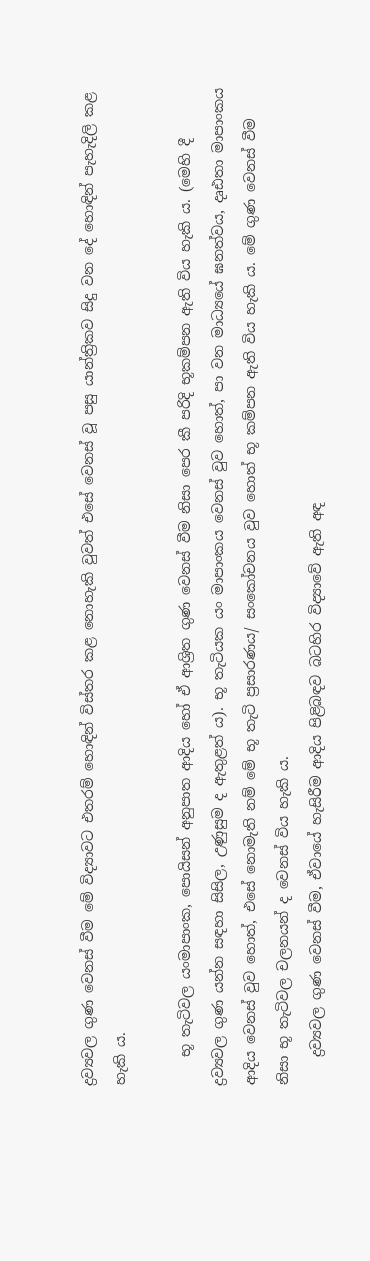ද්‍රව්‍යවල ගුණ වෙනස්‌ වීම මේ විද්‍යාවට එතරම් හොඳින් විස්‌තර කළ නොහැකි වුවත් එසේ වෙනස්‌ වූ පසු යාන්ත්‍රිකව සිදු වන දේ හොඳින් පැහැදිලි කළ හැකි ය.

    භූ තැටිවල යංමාපාංක, පොයිසන් අනුපාත ආදිය හෝ ඒ ආශ්‍රිත ගුණ වෙනස්‌ වීම නිසා පෙර කී පරිදි භූකම්පන ඇති විය හැකි ය. (මෙහි දී ද්‍රව්‍යවල ගුණ යන්න සඳහා සිසිල, උණුසුම ද ඇතුළත් ය). භූ තැටියක යං මාපාංකය වෙනස්‌ වුව හොත්, පා වන මාධ්‍යයේ ඝනත්වය, දෘඪතා මාපාංකය ආදිය වෙනස්‌ වුව හොත්, එසේ නොමැති නම් මේ භූ තැටි ප්‍රසාරණය/ සංකෝචනය වුව හොත් භූ කම්පන ඇති විය හැකි ය. මේ ගුණ වෙනස්‌ වීම නිසා භූ තැටිවල චලනයන් ද වෙනස්‌ විය හැකි ය.
    ද්‍රව්‍යවල ගුණ වෙනස්‌ වීම, ඒවායේ හැසිරීම ආදිය පිළිබඳව බටහිර විද්‍යාවේ ඇති අඳ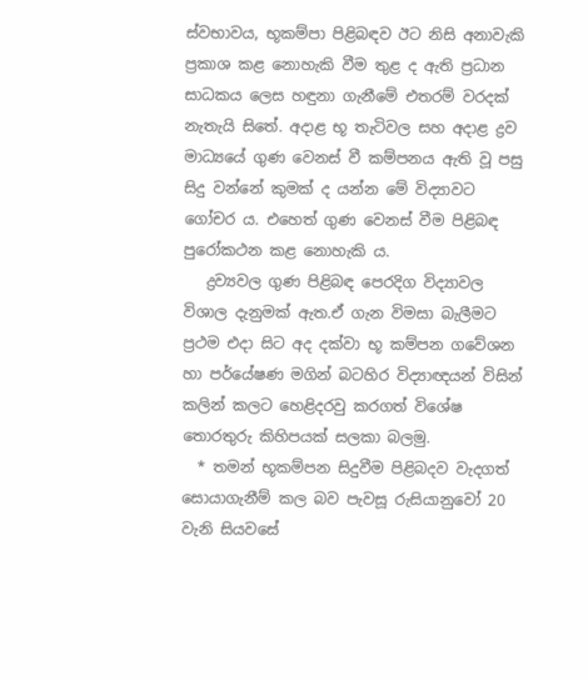ස්‌වභාවය, භූකම්පා පිළිබඳව ඊට නිසි අනාවැකි ප්‍රකාශ කළ නොහැකි වීම තුළ ද ඇති ප්‍රධාන සාධකය ලෙස හඳුනා ගැනීමේ එතරම් වරදක්‌ නැතැයි සිතේ. අදාළ භූ තැටිවල සහ අදාළ ද්‍රව මාධ්‍යයේ ගුණ වෙනස්‌ වී කම්පනය ඇති වූ පසු සිදු වන්නේ කුමක්‌ ද යන්න මේ විද්‍යාවට ගෝචර ය. එහෙත් ගුණ වෙනස්‌ වීම පිළිබඳ පුරෝකථන කළ නොහැකි ය.
   ද්‍රව්‍යවල ගුණ පිළිබඳ පෙරදිග විද්‍යාවල විශාල දැනුමක්‌ ඇත.ඒ ගැන විමසා බැලීමට ප්‍රථම එදා සිට අද දක්වා භූ කම්පන ගවේශන හා පර්යේෂණ මගින් බටහිර විද්‍යාඥයන් විසින් කලින් කලට හෙළිදරවු කරගත් විශේෂ තොරතුරු කිහිපයක් සලකා බලමු.
  * තමන් භූකම්පන සිදුවීම පිළිබදව වැදගත් සොයාගැනීම් කල බව පැවසූ රුසියානුවෝ 20 වැනි සියවසේ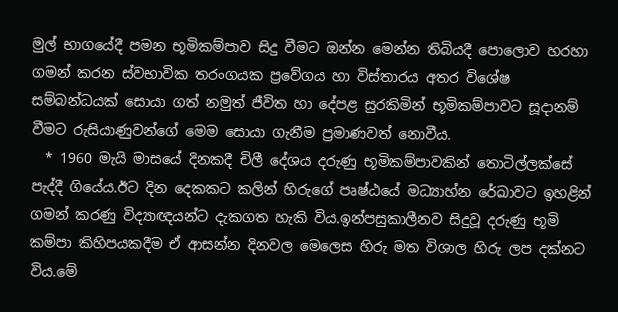මුල් භාගයේදී පමන භූමිකම්පාව සිදු වීමට ඔන්න මෙන්න තිබියදී පොලොව හරහා ගමන් කරන ස්වභාවික තරංගයක ප්‍රවේගය හා විස්තාරය අතර විශේෂ සම්බන්ධයක් සොයා ගත් නමුත් ජීවිත හා දේපළ සුරකිමින් භූමිකම්පාවට සූදානම් වීමට රුසියාණුවන්ගේ මෙම සොයා ගැනීම ප්‍රමාණවත් නොවීය.
  * 1960 මැයි මාසයේ දිනකදී චිලී දේශය දරුණු භූමිකම්පාවකින් තොටිල්ලක්සේ පැද්දී ගියේය.ඊට දින දෙකකට කලින් හිරුගේ පෘෂ්ඨයේ මධ්‍යාහ්න රේඛාවට ඉහළින් ගමන් කරණු විද්‍යාඥයන්ට දැකගත හැකි විය.ඉන්පසුකාලීනව සිදුවූ දරුණු භූමි කම්පා කිහිපයකදීම ඒ ආසන්න දිනවල මෙලෙස හිරු මත විශාල හිරු ලප දක්නට විය.මේ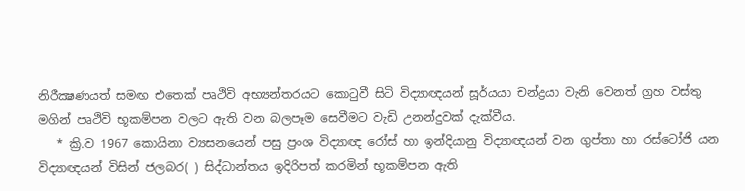නිරීක්‍ෂණයත් සමඟ එතෙක් පෘථිවි අභ්‍යන්තරයට කොටුවී සිටි විද්‍යාඥයන් සූර්යයා චන්ද්‍රයා වැනි වෙනත් ග්‍රහ වස්තු මගින් පෘථිවි භූකම්පන වලට ඇති වන බලපෑම සෙවීමට වැඩි උනන්දුවක් දැක්වීය.
   * ක්‍රි.ව 1967 කොයිනා ව්‍යසනයෙන් පසු ප්‍රංශ විද්‍යාඥ රෝස් හා ඉන්දියානු විද්‍යාඥයන් වන ගුප්තා හා රස්ටෝජි යන විද්‍යාඥයන් විසින් ජලබර( ) සිද්ධාන්තය ඉදිරිපත් කරමින් භූකම්පන ඇති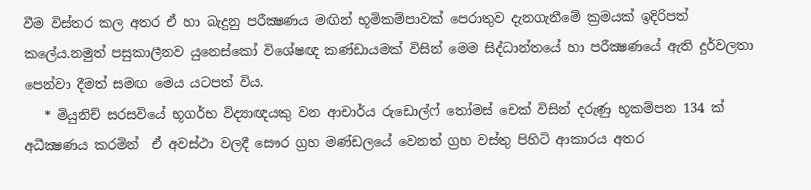වීම විස්තර කල අතර ඒ හා බැදුනු පරීක්‍ෂණය මඟින් භූමිකම්පාවක් පෙරාතුව දැනගැනීමේ ක්‍රමයක් ඉදිරිපත් කලේය.නමුත් පසුකාලීනව යුනෙස්කෝ විශේෂඥ කණ්ඩායමක් විසින් මෙම සිද්ධාන්තයේ හා පරීක්‍ෂණයේ ඇති දුර්වලතා පෙන්වා දීමත් සමඟ මෙය යටපත් විය.
   * මියුනිච් සරසවියේ භූගර්භ විද්‍යාඥයකු වන ආචාර්ය රුඩොල්ෆ් තෝමස් චෙක් විසින් දරුණු භූකම්පන 134 ක් අධීක්‍ෂණය කරමින්  ඒ අවස්ථා වලදී සෞර ග්‍රහ මණ්ඩලයේ වෙනත් ග්‍රහ වස්තු පිහිටි ආකාරය අතර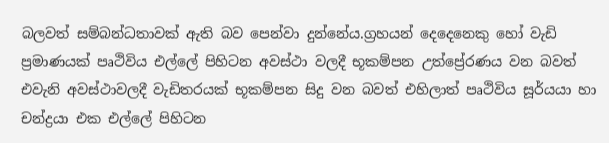බලවත් සම්බන්ධතාවක් ඇති බව පෙන්වා දුන්නේය.ග්‍රහයන් දෙදෙනෙකු හෝ වැඩි ප්‍රමාණයක් පෘථිවිය එල්ලේ පිහිටන අවස්ථා වලදී භූකම්පන උත්ප්‍රේරණය වන බවත් එවැනි අවස්ථාවලදී වැඩිතරයක් භූකම්පන සිදු වන බවත් එහිලාත් පෘථිවිය සූර්යයා හා චන්ද්‍රයා එක එල්ලේ පිහිටන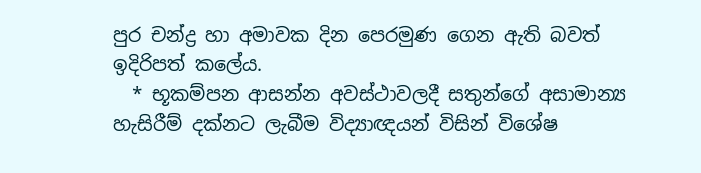පුර චන්ද්‍ර හා අමාවක දින පෙරමුණ ගෙන ඇති බවත් ඉදිරිපත් කලේය.
  * භූකම්පන ආසන්න අවස්ථාවලදී සතුන්ගේ අසාමාන්‍ය හැසිරීම් දක්නට ලැබීම විද්‍යාඥයන් විසින් විශේෂ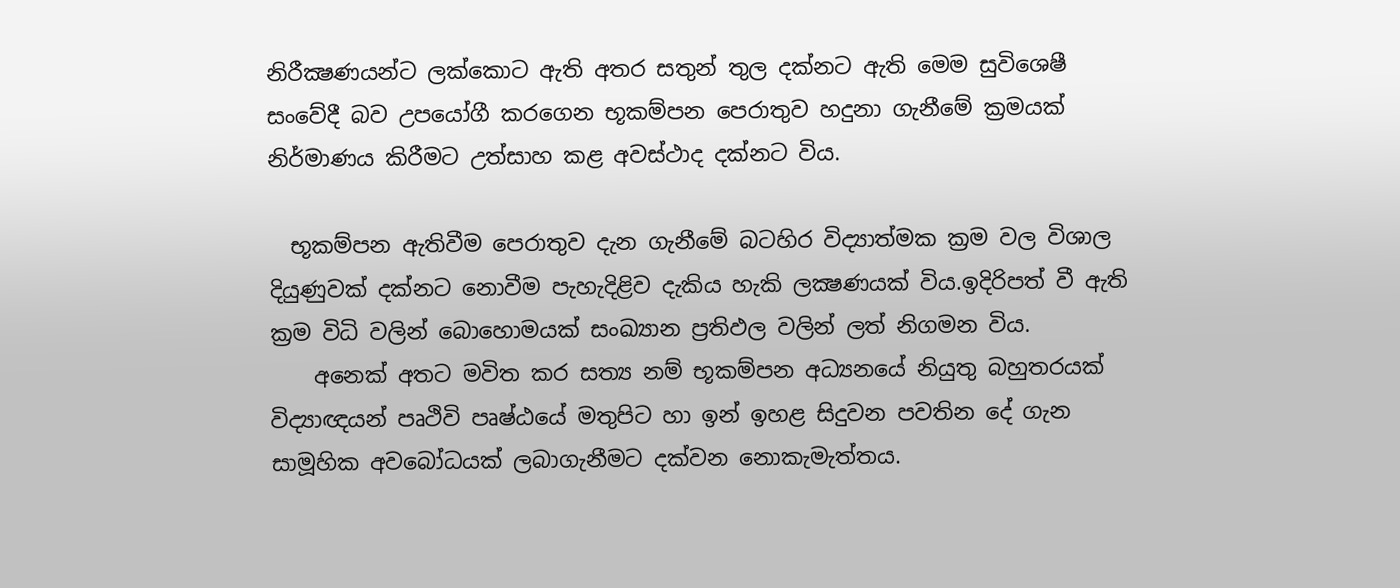නිරීක්‍ෂණයන්ට ලක්කොට ඇති අතර සතුන් තුල දක්නට ඇති මෙම සුවිශෙෂී සංවේදී බව උපයෝගී කරගෙන භූකම්පන පෙරාතුව හදුනා ගැනීමේ ක්‍රමයක් නිර්මාණය කිරීමට උත්සාහ කළ අවස්ථාද දක්නට විය.

  භූකම්පන ඇතිවීම පෙරාතුව දැන ගැනීමේ බටහිර විද්‍යාත්මක ක්‍රම වල විශාල දියුණුවක් දක්නට නොවීම පැහැදිළිව දැකිය හැකි ලක්‍ෂණයක් විය.ඉදිරිපත් වී ඇති ක්‍රම විධි වලින් බොහොමයක් සංඛ්‍යාන ප්‍රතිඵල වලින් ලත් නිගමන විය.
    අනෙක් අතට මවිත කර සත්‍ය නම් භූකම්පන අධ්‍යනයේ නියුතු බහුතරයක් විද්‍යාඥයන් පෘථිවි පෘෂ්ඨයේ මතුපිට හා ඉන් ඉහළ සිදුවන පවතින දේ ගැන සාමූහික අවබෝධයක් ලබාගැනීමට දක්වන නොකැමැත්තය.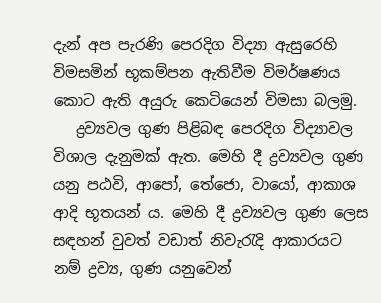දැන් අප පැරණි පෙරදිග විද්‍යා ඇසුරෙහි විමසමින් භූකම්පන ඇතිවීම විමර්ෂණය කොට ඇති අයුරු කෙටියෙන් විමසා බලමු.
   ද්‍රව්‍යවල ගුණ පිළිබඳ පෙරදිග විද්‍යාවල විශාල දැනුමක්‌ ඇත. මෙහි දී ද්‍රව්‍යවල ගුණ යනු පඨවි, ආපෝ, තේජො, වායෝ, ආකාශ ආදි භූතයන් ය. මෙහි දී ද්‍රව්‍යවල ගුණ ලෙස සඳහන් වුවත් වඩාත් නිවැරැදි ආකාරයට නම් ද්‍රව්‍ය, ගුණ යනුවෙන්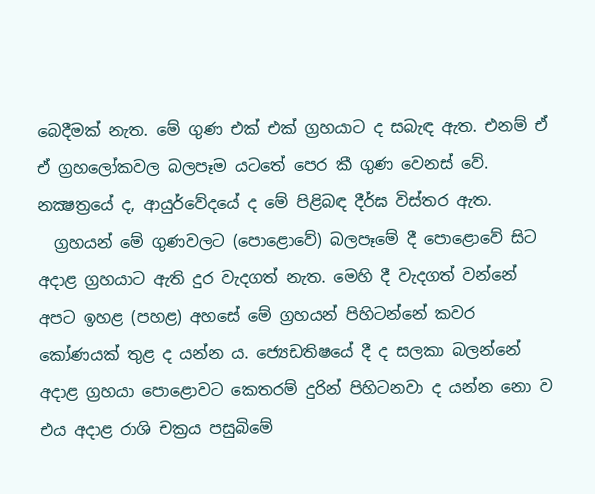බෙදීමක්‌ නැත. මේ ගුණ එක්‌ එක්‌ ග්‍රහයාට ද සබැඳ ඇත. එනම් ඒ ඒ ග්‍රහලෝකවල බලපෑම යටතේ පෙර කී ගුණ වෙනස්‌ වේ. නක්‍ෂත්‍රයේ ද, ආයුර්වේදයේ ද මේ පිළිබඳ දීර්ඝ විස්‌තර ඇත.
  ග්‍රහයන් මේ ගුණවලට (පොළොවේ) බලපෑමේ දී පොළොවේ සිට අදාළ ග්‍රහයාට ඇති දුර වැදගත් නැත. මෙහි දී වැදගත් වන්නේ අපට ඉහළ (පහළ) අහසේ මේ ග්‍රහයන් පිහිටන්නේ කවර කෝණයක්‌ තුළ ද යන්න ය. ජ්‍යෙඩතිෂයේ දී ද සලකා බලන්නේ අදාළ ග්‍රහයා පොළොවට කෙතරම් දුරින් පිහිටනවා ද යන්න නො ව එය අදාළ රාශි චක්‍රය පසුබිමේ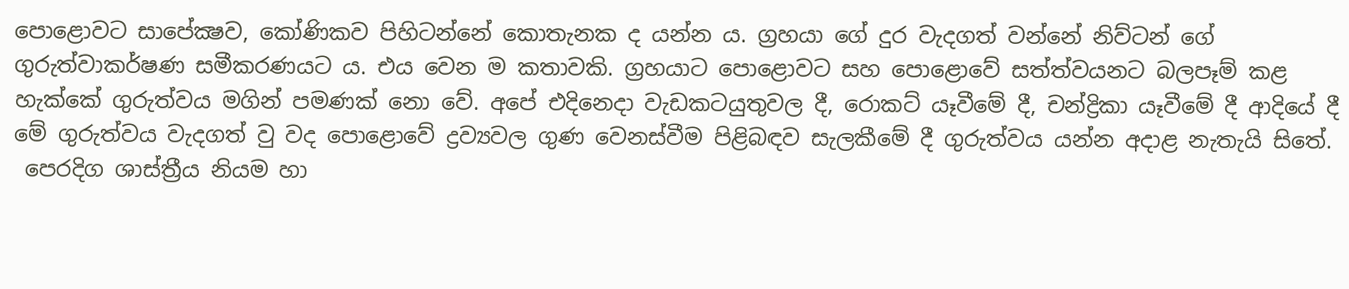පොළොවට සාපේක්‍ෂව, කෝණිකව පිහිටන්නේ කොතැනක ද යන්න ය. ග්‍රහයා ගේ දුර වැදගත් වන්නේ නිව්ටන් ගේ ගුරුත්වාකර්ෂණ සමීකරණයට ය. එය වෙන ම කතාවකි. ග්‍රහයාට පොළොවට සහ පොළොවේ සත්ත්වයනට බලපෑම් කළ හැක්‌කේ ගුරුත්වය මගින් පමණක්‌ නො වේ. අපේ එදිනෙදා වැඩකටයුතුවල දී, රොකට්‌ යෑවීමේ දී, චන්ද්‍රිකා යෑවීමේ දී ආදියේ දී මේ ගුරුත්වය වැදගත් වු වද පොළොවේ ද්‍රව්‍යවල ගුණ වෙනස්‌වීම පිළිබඳව සැලකීමේ දී ගුරුත්වය යන්න අදාළ නැතැයි සිතේ.
 පෙරදිග ශාස්ත්‍රීය නියම හා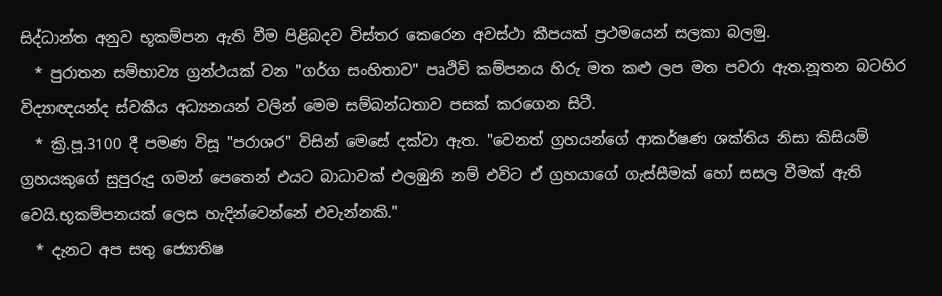සිද්ධාන්ත අනුව භූකම්පන ඇති වීම පිළිබදව විස්තර කෙරෙන අවස්ථා කීපයක් ප්‍රථමයෙන් සලකා බලමු.
  * පුරාතන සම්භාව්‍ය ග්‍රන්ථයක් වන "ගර්ග සංහිතාව" පෘථිවි කම්පනය හිරු මත කළු ලප මත පවරා ඇත.නූතන බටහිර විද්‍යාඥයන්ද ස්වකීය අධ්‍යනයන් වලින් මෙම සම්බන්ධතාව පසක් කරගෙන සිටී.
  * ක්‍රි.පූ.3100 දී පමණ විසූ "පරාශර" විසින් මෙසේ දක්වා ඇත. "වෙනත් ග්‍රහයන්ගේ ආකර්ෂණ ශක්තිය නිසා කිසියම් ග්‍රහයකුගේ සුපුරුදු ගමන් පෙතෙන් එයට බාධාවක් එලඹුනි නම් එවිට ඒ ග්‍රහයාගේ ගැස්සීමක් හෝ සසල වීමක් ඇති වෙයි.භූකම්පනයක් ලෙස හැදින්වෙන්නේ එවැන්නකි."
  * දැනට අප සතු ජ්‍යොතිෂ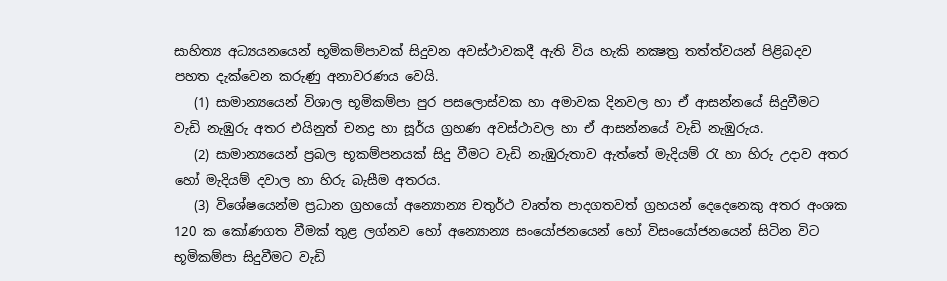සාහිත්‍ය අධ්‍යයනයෙන් භූමිකම්පාවක් සිදුවන අවස්ථාවකදී ඇති විය හැකි නක්‍ෂත්‍ර තත්ත්වයන් පිළිබදව පහත දැක්වෙන කරුණු අනාවරණය වෙයි.
   (1) සාමාන්‍යයෙන් විශාල භූමිකම්පා පුර පසලොස්වක හා අමාවක දිනවල හා ඒ ආසන්නයේ සිදුවීමට වැඩි නැඹුරු අතර එයිනුත් චනද්‍ර හා සූර්ය ග්‍රහණ අවස්ථාවල හා ඒ ආසන්නයේ වැඩි නැඹුරුය.
   (2) සාමාන්‍යයෙන් ප්‍රබල භූකම්පනයක් සිදු වීමට වැඩි නැඹුරුතාව ඇත්තේ මැදියම් රැ හා හිරු උදාව අතර හෝ මැදියම් දවාල හා හිරු බැසීම අතරය.
   (3) විශේෂයෙන්ම ප්‍රධාන ග්‍රහයෝ අන්‍යොන්‍ය චතුර්ථ වෘත්ත පාදගතවත් ග්‍රහයන් දෙදෙනෙකු අතර අංශක 120 ක කෝණගත වීමක් තුළ ලග්නව හෝ අන්‍යොන්‍ය සංයෝජනයෙන් හෝ විසංයෝජනයෙන් සිටින විට භූමිකම්පා සිදුවීමට වැඩි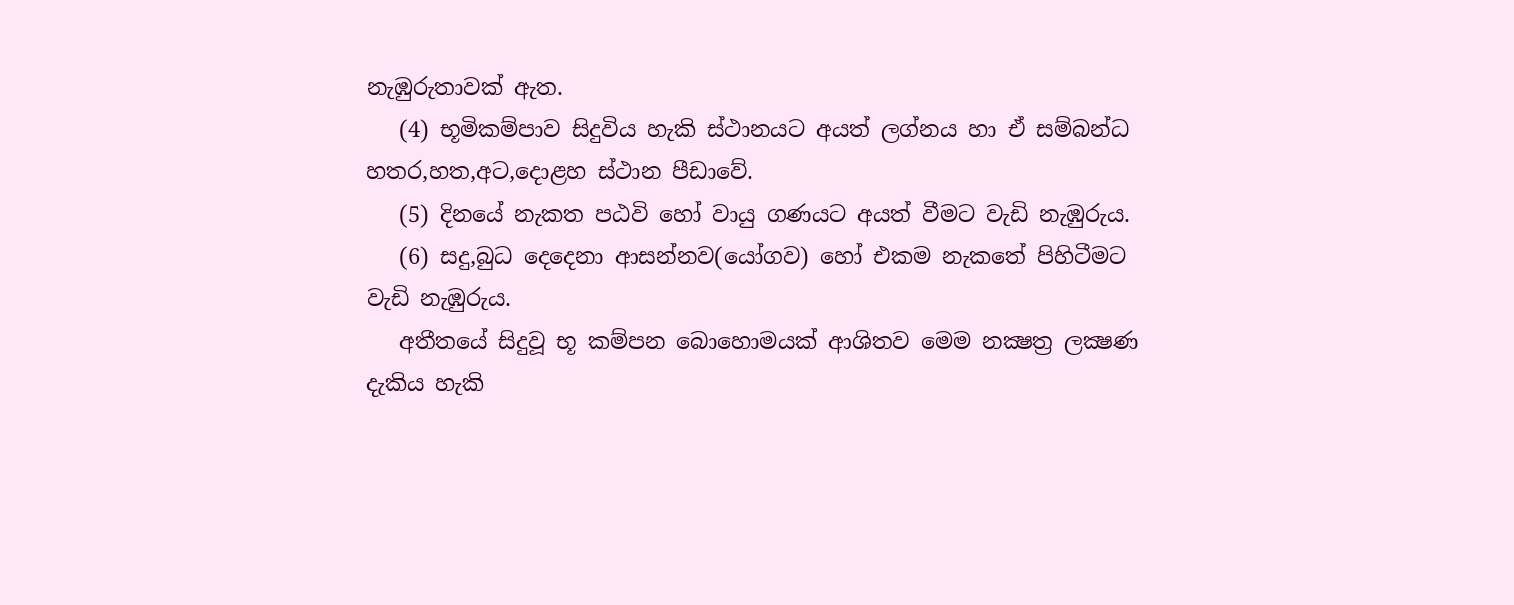නැඹුරුතාවක් ඇත.
   (4) භූමිකම්පාව සිදුවිය හැකි ස්ථානයට අයත් ලග්නය හා ඒ සම්බන්ධ හතර,හත,අට,දොළහ ස්ථාන පීඩාවේ.
   (5) දිනයේ නැකත පඨවි හෝ වායු ගණයට අයත් වීමට වැඩි නැඹුරුය.
   (6) සදු,බුධ දෙදෙනා ආසන්නව(යෝගව) හෝ එකම නැකතේ පිහිටීමට වැඩි නැඹුරුය.
   අතීතයේ සිදුවූ භූ කම්පන බොහොමයක් ආශිතව මෙම නක්‍ෂත්‍ර ලක්‍ෂණ දැකිය හැකි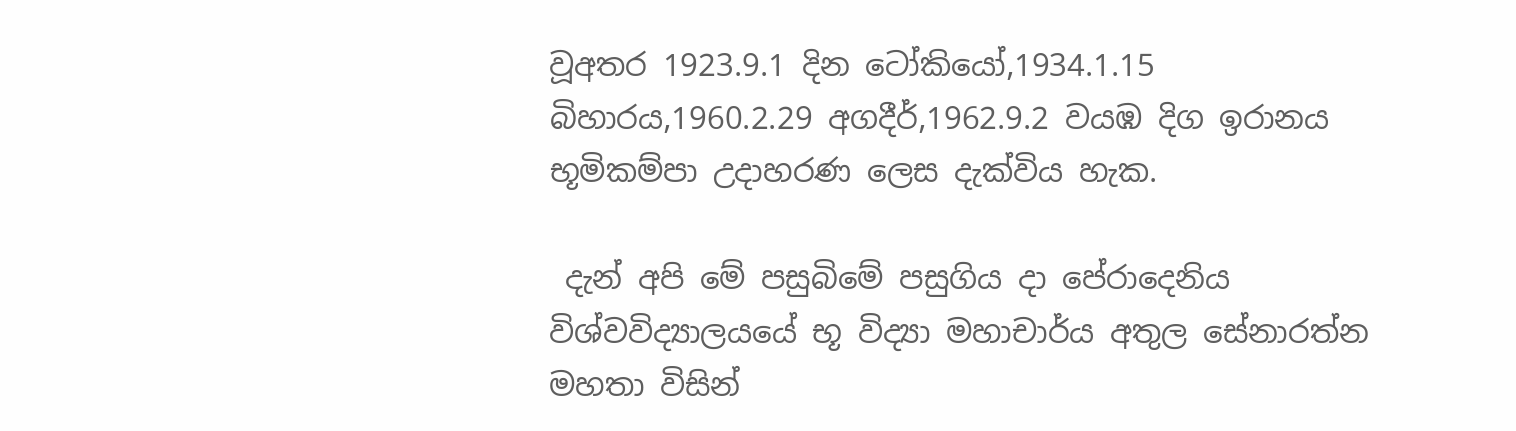වූඅතර 1923.9.1 දින ටෝකියෝ,1934.1.15 බිහාරය,1960.2.29 අගදීර්,1962.9.2 වයඹ දිග ඉරානය භූමිකම්පා උදාහරණ ලෙස දැක්විය හැක.

 දැන් අපි මේ පසුබිමේ පසුගිය දා පේරාදෙනිය විශ්වවිද්‍යාලයයේ භූ විද්‍යා මහාචාර්ය අතුල සේනාරත්න මහතා විසින්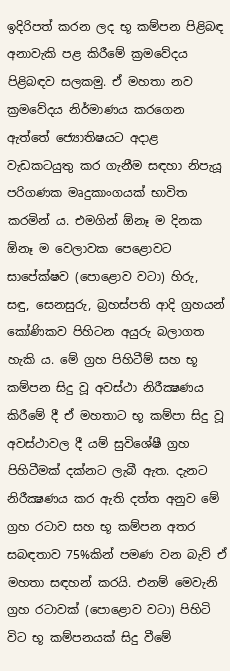ඉදිරිපත් කරන ලද භූ කම්පන පිළිබඳ අනාවැකි පළ කිරීමේ ක්‍රමවේදය පිළිබඳව සලකමු. ඒ මහතා නව ක්‍රමවේදය නිර්මාණය කරගෙන ඇත්තේ ජ්‍යොතිෂයට අදාළ වැඩකටයුතු කර ගැනීම සඳහා නිපැයූ පරිගණක මෘදුකාංගයක්‌ භාවිත කරමින් ය. එමගින් ඕනෑ ම දිනක ඕනෑ ම වෙලාවක පෙළොවට සාපේක්‌ෂව (පොළොව වටා) හිරු, සඳු, සෙනසුරු, බ්‍රහස්‌පති ආදි ග්‍රහයන් කෝණිකව පිහිටන අයුරු බලාගත හැකි ය. මේ ග්‍රහ පිහිටීම් සහ භූ කම්පන සිදු වූ අවස්‌ථා නිරීක්‍ෂණය කිරීමේ දී ඒ මහතාට භූ කම්පා සිදු වූ අවස්‌ථාවල දී යම් සුවිශේෂී ග්‍රහ පිහිටීමක්‌ දක්‌නට ලැබී ඇත. දැනට නිරීක්‍ෂණය කර ඇති දත්ත අනුව මේ ග්‍රහ රටාව සහ භූ කම්පන අතර සබඳතාව 75%කින් පමණ වන බැව් ඒ මහතා සඳහන් කරයි. එනම් මෙවැනි ග්‍රහ රටාවක්‌ (පොළොව වටා) පිහිටි විට භූ කම්පනයක්‌ සිදු වීමේ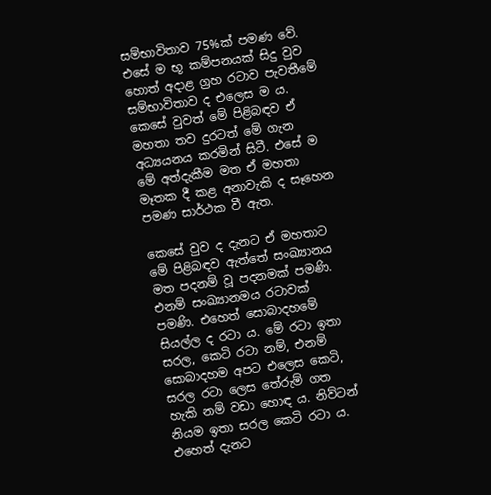සම්භාවිතාව 75%ක්‌ පමණ වේ. එසේ ම භූ කම්පනයක්‌ සිදු වුව හොත් අදාළ ග්‍රහ රටාව පැවතීමේ සම්භාවිතාව ද එලෙස ම ය. කෙසේ වුවත් මේ පිළිබඳව ඒ මහතා තව දුරටත් මේ ගැන අධ්‍යයනය කරමින් සිටී. එසේ ම මේ අත්දැකීම මත ඒ මහතා මෑතක දී කළ අනාවැකි ද සෑහෙන පමණ සාර්ථක වී ඇත.

කෙසේ වුව ද දැනට ඒ මහතාට මේ පිළිබඳව ඇත්තේ සංඛ්‍යානය මත පදනම් වූ පදනමක්‌ පමණි. එනම් සංඛ්‍යානමය රටාවක්‌ පමණි. එහෙත් සොබාදහමේ සියල්ල ද රටා ය. මේ රටා ඉතා සරල, කෙටි රටා නම්, එනම් සොබාදහම අපට එලෙස කෙටි, සරල රටා ලෙස තේරුම් ගත හැකි නම් වඩා හොඳ ය. නිව්ටන් නියම ඉතා සරල කෙටි රටා ය. එහෙත් දැනට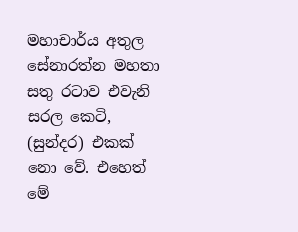මහාචාර්ය අතුල සේනාරත්න මහතා සතු රටාව එවැනි සරල කෙටි, (සුන්දර) එකක්‌ නො වේ. එහෙත් මේ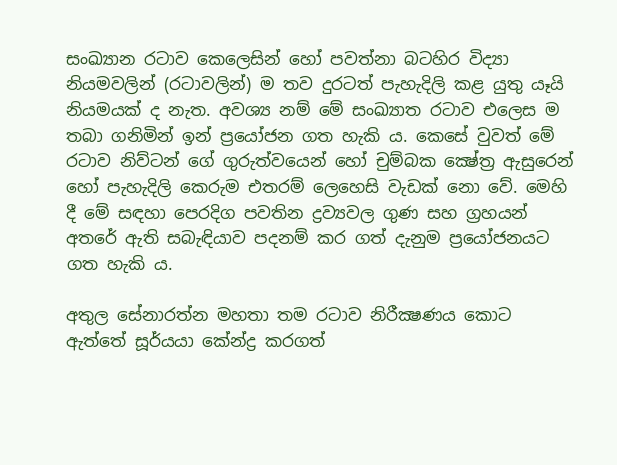සංඛ්‍යාන රටාව කෙලෙසින් හෝ පවත්නා බටහිර විද්‍යා නියමවලින් (රටාවලින්) ම තව දුරටත් පැහැදිලි කළ යුතු යෑයි නියමයක්‌ ද නැත. අවශ්‍ය නම් මේ සංඛ්‍යාත රටාව එලෙස ම තබා ගනිමින් ඉන් ප්‍රයෝජන ගත හැකි ය. කෙසේ වුවත් මේ රටාව නිව්ටන් ගේ ගුරුත්වයෙන් හෝ චුම්බක ක්‍ෂේත්‍ර ඇසුරෙන් හෝ පැහැදිලි කෙරුම එතරම් ලෙහෙසි වැඩක්‌ නො වේ. මෙහි දී මේ සඳහා පෙරදිග පවතින ද්‍රව්‍යවල ගුණ සහ ග්‍රහයන් අතරේ ඇති සබැඳියාව පදනම් කර ගත් දැනුම ප්‍රයෝජනයට ගත හැකි ය.

අතුල සේනාරත්න මහතා තම රටාව නිරීක්‍ෂණය කොට ඇත්තේ සූර්යයා කේන්ද්‍ර කරගත්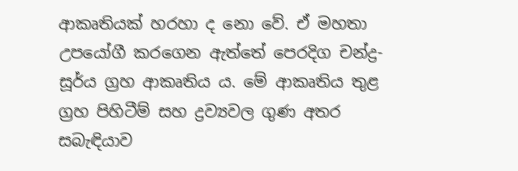ආකෘතියක්‌ හරහා ද නො වේ. ඒ මහතා උපයෝගී කරගෙන ඇත්තේ පෙරදිග චන්ද්‍ර-සූර්ය ග්‍රහ ආකෘතිය ය. මේ ආකෘතිය තුළ ග්‍රහ පිහිටීම් සහ ද්‍රව්‍යවල ගුණ අතර සබැඳියාව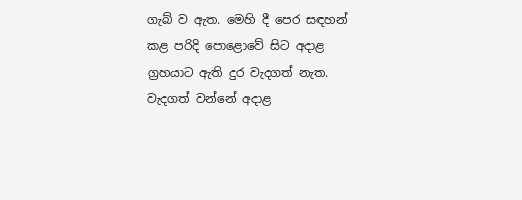ගැබ් ව ඇත. මෙහි දී පෙර සඳහන් කළ පරිදි පොළොවේ සිට අදාළ ග්‍රහයාට ඇති දුර වැදගත් නැත. වැදගත් වන්නේ අදාළ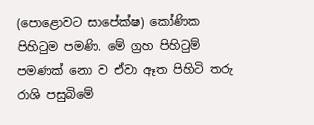(පොළොවට සාපේක්‌ෂ) කෝණික පිහිටුම පමණි. මේ ග්‍රහ පිහිටුම් පමණක්‌ නො ව ඒවා ඈත පිහිටි තරු රාශි පසුබිමේ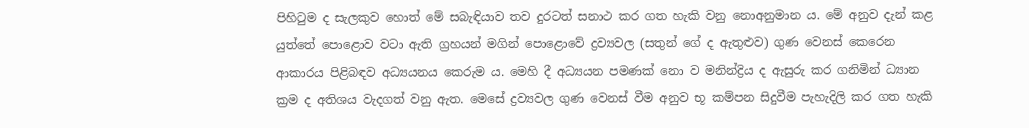පිහිටුම ද සැලකුව හොත් මේ සබැඳියාව තව දුරටත් සනාථ කර ගත හැකි වනු නොඅනුමාන ය. මේ අනුව දැන් කළ යුත්තේ පොළොව වටා ඇති ග්‍රහයන් මගින් පොළොවේ ද්‍රව්‍යවල (සතුන් ගේ ද ඇතුළුව) ගුණ වෙනස්‌ කෙරෙන ආකාරය පිළිබඳව අධ්‍යයනය කෙරුම ය. මෙහි දී අධ්‍යයන පමණක්‌ නො ව මනින්ද්‍රිය ද ඇසුරු කර ගනිමින් ධ්‍යාන ක්‍රම ද අතිශය වැදගත් වනු ඇත. මෙසේ ද්‍රව්‍යවල ගුණ වෙනස්‌ වීම අනුව භූ කම්පන සිදුවීම පැහැදිලි කර ගත හැකි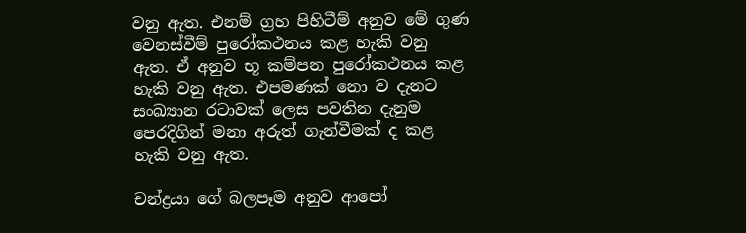වනු ඇත. එනම් ග්‍රහ පිහිටීම් අනුව මේ ගුණ වෙනස්‌වීම් පුරෝකථනය කළ හැකි වනු ඇත. ඒ අනුව භූ කම්පන පුරෝකථනය කළ හැකි වනු ඇත. එපමණක්‌ නො ව දැනට සංඛ්‍යාන රටාවක්‌ ලෙස පවතින දැනුම පෙරදිගින් මනා අරුත් ගැන්වීමක්‌ ද කළ හැකි වනු ඇත.

චන්ද්‍රයා ගේ බලපෑම අනුව ආපෝ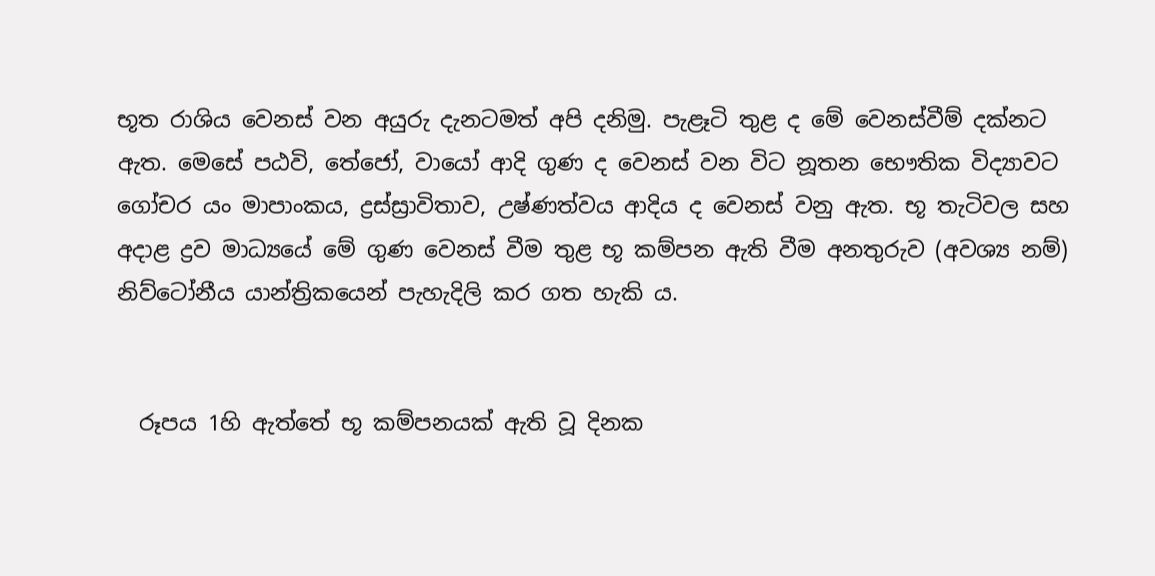භූත රාශිය වෙනස්‌ වන අයුරු දැනටමත් අපි දනිමු. පැළෑටි තුළ ද මේ වෙනස්‌වීම් දක්‌නට ඇත. මෙසේ පඨවි, තේජෝ, වායෝ ආදි ගුණ ද වෙනස්‌ වන විට නූතන භෞතික විද්‍යාවට ගෝචර යං මාපාංකය, ද්‍රස්‌ස්‍රාවිතාව, උෂ්ණත්වය ආදිය ද වෙනස්‌ වනු ඇත. භූ තැටිවල සහ අදාළ ද්‍රව මාධ්‍යයේ මේ ගුණ වෙනස්‌ වීම තුළ භූ කම්පන ඇති වීම අනතුරුව (අවශ්‍ය නම්) නිව්ටෝනීය යාන්ත්‍රිකයෙන් පැහැදිලි කර ගත හැකි ය.


  රූපය 1හි ඇත්තේ භූ කම්පනයක්‌ ඇති වූ දිනක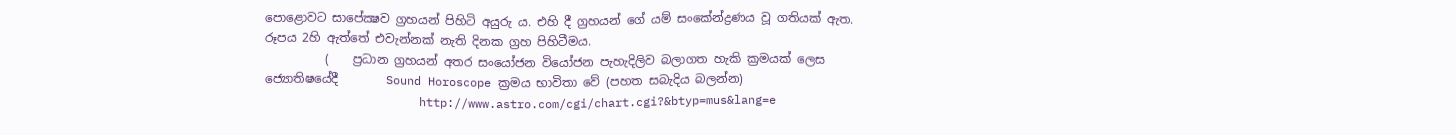පොළොවට සාපේක්‍ෂව ග්‍රහයන් පිහිටි අයුරු ය. එහි දී ග්‍රහයන් ගේ යම් සංකේන්ද්‍රණය වූ ගතියක්‌ ඇත. රූපය 2හි ඇත්තේ එවැන්නක්‌ නැති දිනක ග්‍රහ පිහිටීමය.
          (    ප්‍රධාන ග්‍රහයන් අතර සංයෝජන වියෝජන පැහැදිලිව බලාගත හැකි ක්‍රමයක් ලෙස ජ්‍යොතිෂයේදී        Sound Horoscope ක්‍රමය භාවිතා වේ (පහත සබැදිය බලන්න)
                      http://www.astro.com/cgi/chart.cgi?&btyp=mus&lang=e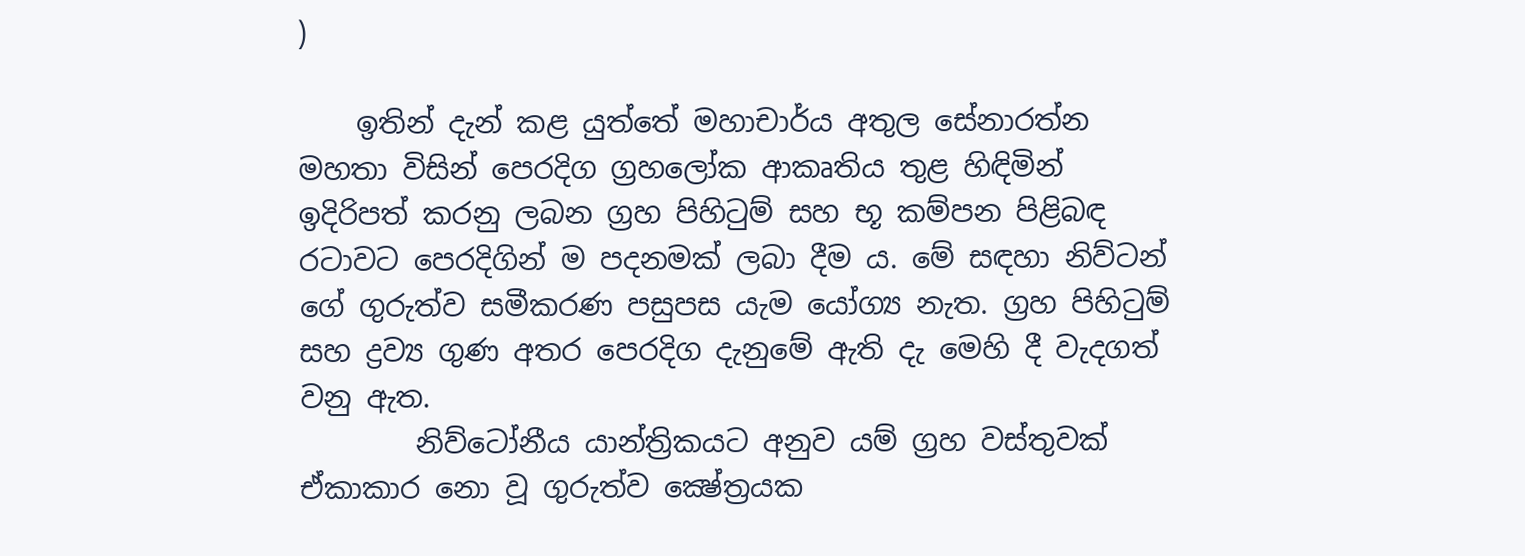)

    ඉතින් දැන් කළ යුත්තේ මහාචාර්ය අතුල සේනාරත්න මහතා විසින් පෙරදිග ග්‍රහලෝක ආකෘතිය තුළ හිඳිමින් ඉදිරිපත් කරනු ලබන ග්‍රහ පිහිටුම් සහ භූ කම්පන පිළිබඳ රටාවට පෙරදිගින් ම පදනමක්‌ ලබා දීම ය. මේ සඳහා නිව්ටන් ගේ ගුරුත්ව සමීකරණ පසුපස යැම යෝග්‍ය නැත. ග්‍රහ පිහිටුම් සහ ද්‍රව්‍ය ගුණ අතර පෙරදිග දැනුමේ ඇති දැ මෙහි දී වැදගත් වනු ඇත.
        නිව්ටෝනීය යාන්ත්‍රිකයට අනුව යම් ග්‍රහ වස්‌තුවක්‌ ඒකාකාර නො වූ ගුරුත්ව ක්‍ෂේත්‍රයක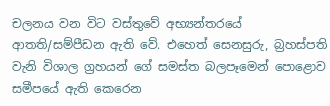චලනය වන විට වස්‌තුවේ අභ්‍යන්තරයේ ආතති/සම්පීඩන ඇති වේ. එහෙත් සෙනසුරු, බ්‍රහස්‌පති වැනි විශාල ග්‍රහයන් ගේ සමස්‌ත බලපෑමෙන් පොළොව සමීපයේ ඇති කෙරෙන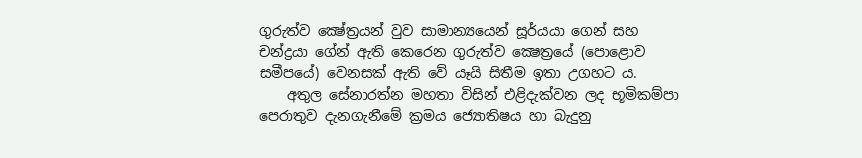ගුරුත්ව ක්‍ෂේත්‍රයන් වුව සාමාන්‍යයෙන් සූර්යයා ගෙන් සහ චන්ද්‍රයා ගේන් ඇති කෙරෙන ගුරුත්ව ක්‍ෂෙත්‍රයේ (පොළොව සමීපයේ) වෙනසක්‌ ඇති වේ යෑයි සිතීම ඉතා උගහට ය.
    අතුල සේනාරත්න මහතා විසින් එළිදැක්වන ලද භූමිකම්පා පෙරාතුව දැනගැනීමේ ක්‍රමය ජ්‍යොතිෂය හා බැදුනු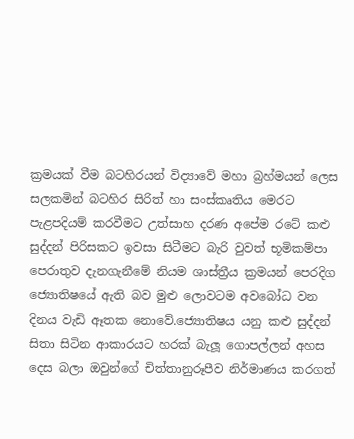ක්‍රමයක් වීම බටහිරයන් විද්‍යාවේ මහා බ්‍රහ්මයන් ලෙස සලකමින් බටහිර සිරිත් හා සංස්කෘතිය මෙරට පැළපදියම් කරවීමට උත්සාහ දරණ අපේම රටේ කළු සුද්දන් පිරිසකට ඉවසා සිටීමට බැරි වුවත් භූමිකම්පා පෙරාතුව දැනගැනීමේ නියම ශාස්ත්‍රීය ක්‍රමයන් පෙරදිග ජ්‍යොතිෂයේ ඇති බව මුළු ලොවටම අවබෝධ වන දිනය වැඩි ඈතක නොවේ.ජ්‍යොතිෂය යනු කළු සුද්දන් සිතා සිටින ආකාරයට හරක් බැලූ ගොපල්ලන් අහස දෙස බලා ඔවුන්ගේ චිත්තානුරූපීව නිර්මාණය කරගත්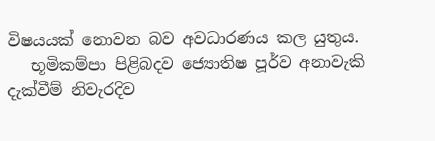විෂයයක් නොවන බව අවධාරණය කල යුතුය.
   භූමිකම්පා පිළිබදව ජ්‍යොතිෂ පූර්ව අනාවැකි දැක්වීම් නිවැරදිව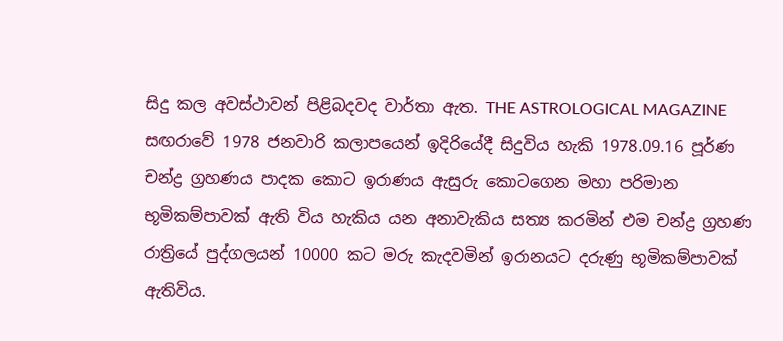සිදු කල අවස්ථාවන් පිළිබදවද වාර්තා ඇත. THE ASTROLOGICAL MAGAZINE  සඟරාවේ 1978 ජනවාරි කලාපයෙන් ඉදිරියේදී සිදුවිය හැකි 1978.09.16 පූර්ණ චන්ද්‍ර ග්‍රහණය පාදක කොට ඉරාණය ඇසුරු කොටගෙන මහා පරිමාන භූමිකම්පාවක් ඇති විය හැකිය යන අනාවැකිය සත්‍ය කරමින් එම චන්ද්‍ර ග්‍රහණ රාත්‍රියේ පුද්ගලයන් 10000 කට මරු කැදවමින් ඉරානයට දරුණු භූමිකම්පාවක් ඇතිවිය.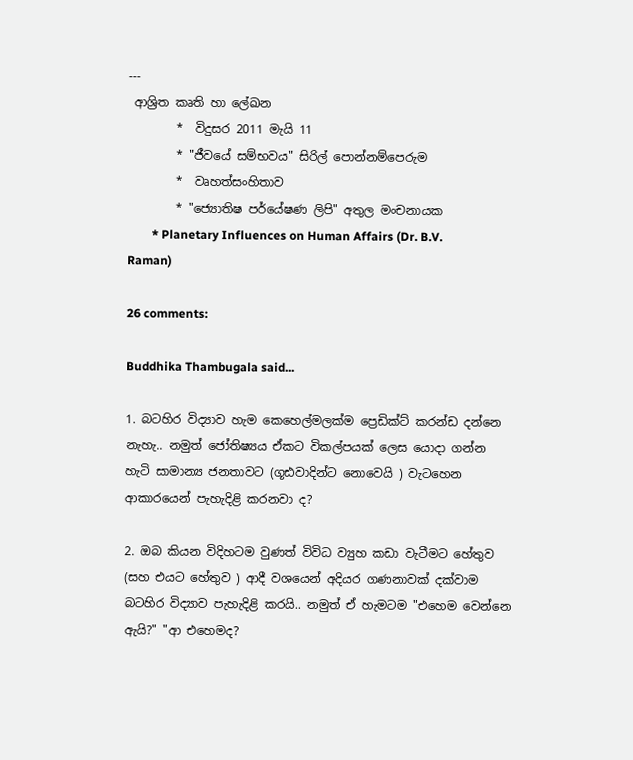---
 ආශ්‍රිත කෘති හා ලේඛන
        *  විදුසර 2011 මැයි 11
        * "ජීවයේ සම්භවය" සිරිල් පොන්නම්පෙරුම
        *  වෘහත්සංහිතාව
        * "ජ්‍යොතිෂ පර්යේෂණ ලිපි" අතුල මංචනායක
        * Planetary Influences on Human Affairs (Dr. B.V. Raman)

26 comments:

Buddhika Thambugala said...

1. බටහිර විද්‍යාව හැම කෙහෙල්මලක්ම ප්‍රෙඩික්ට් කරන්ඩ දන්නෙ නැහැ.. නමුත් ජෝතිෂ්‍යය ඒකට විකල්පයක් ලෙස යොදා ගන්න හැටි සාමාන්‍ය ජනතාවට (ගූඪවාදින්ට නොවෙයි ) වැටහෙන ආකාරයෙන් පැහැදිළි කරනවා ද?

2. ඔබ කියන විදිහටම වුණත් විවිධ ව්‍යුහ කඩා වැටීමට හේතුව (සහ එයට හේතුව ) ආදී වශයෙන් අදියර ගණනාවක් දක්වාම බටහිර විද්‍යාව පැහැදිළි කරයි.. නමුත් ඒ හැමටම "එහෙම වෙන්නෙ ඇයි?" "ආ එහෙමද?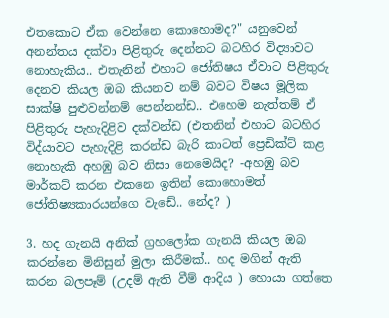එතකොට ඒක වෙන්නෙ කොහොමද?" යනුවෙන් අනන්තය දක්වා පිළිතුරු දෙන්නට බටහිර විද්‍යාවට නොහැකිය.. එතැනින් එහාට ජෝතිෂය ඒවාට පිළිතුරු දෙනව කියල ඔබ කියනව නම් බවට විෂය මූලික සාක්ෂි පුළුවන්නම් පෙන්නන්ඩ.. එහෙම නැත්තම් ඒ පිළිතුරු පැහැදිළිව දක්වන්ඩ (එතනින් එහාට බටහිර විද්යාවට පැහැදිළි කරන්ඩ බැරි කාටත් ප්‍රෙඩික්ට් කළ නොහැකි අහඹු බව නිසා නෙමෙයිද? -අහඹු බව මාර්කට් කරන එකනෙ ඉතින් කොහොමත් ජෝතිෂ්‍යකාරයන්ගෙ වැඩේ.. නේද? )

3. හද ගැනයි අනික් ග්‍රහලෝක ගැනයි කියල ඔබ කරන්නෙ මිනිසුන් මුලා කිරීමක්.. හද මගින් ඇති කරන බලපෑම් (උදම් ඇති වීම් ආදිය ) හොයා ගත්තෙ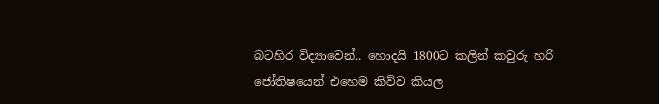බටහිර විද්‍යාවෙන්.. හොදයි 1800ට කලින් කවුරු හරි ජෝතිෂයෙන් එහෙම කිව්ව කියල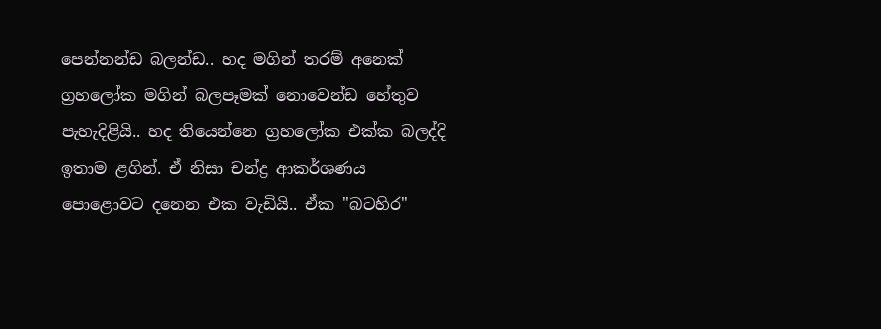පෙන්නන්ඩ බලන්ඩ.. හද මගින් තරම් අනෙක් ග්‍රහලෝක මගින් බලපෑමක් නොවෙන්ඩ හේතුව පැහැදිළියි.. හද තියෙන්නෙ ග්‍රහලෝක එක්ක බලද්දි ඉතාම ළගින්. ඒ නිසා චන්ද්‍ර ආකර්ශණය පොළොවට දනෙන එක වැඩියි.. ඒක "බටහිර"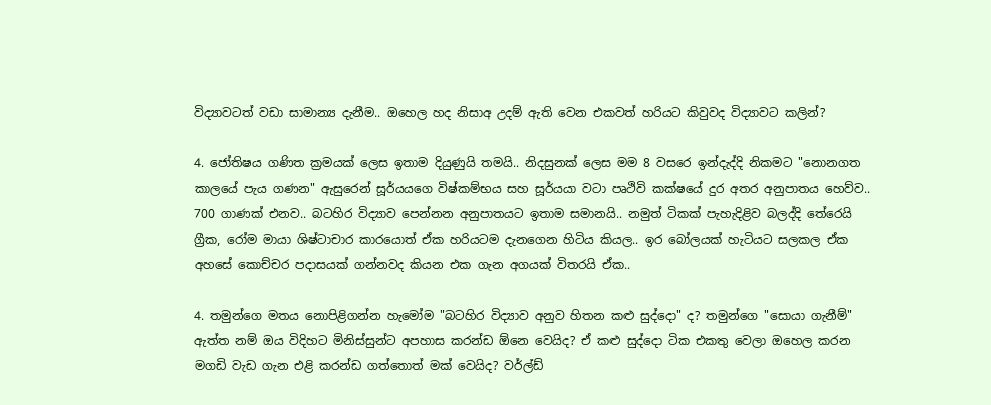විද්‍යාවටත් වඩා සාමාන්‍ය දැනීම.. ඔහෙල හද නිසාඅ උදම් ඇති වෙන එකවත් හරියට කිවුවද විද්‍යාවට කලින්?

4. ජෝතිෂය ගණිත ක්‍රමයක් ලෙස ඉතාම දියුණුයි තමයි.. නිදසුනක් ලෙස මම 8 වසරෙ ඉන්දැද්දි නිකමට "නොනගත කාලයේ පැය ගණන" ඇසුරෙන් සූර්යයගෙ විෂ්කම්භය සහ සූර්යයා වටා පෘථිවි කක්ෂයේ දුර අතර අනුපාතය හෙව්ව.. 700 ගාණක් එනව.. බටහිර විද්‍යාව පෙන්නන අනුපාතයට ඉතාම සමානයි.. නමුත් ටිකක් පැහැදිළිව බලද්දි තේරෙයි ග්‍රීක, රෝම මායා ශිෂ්ටාචාර කාරයොත් ඒක හරියටම දැනගෙන හිටිය කියල.. ඉර බෝලයක් හැටියට සලකල ඒක අහසේ කොච්චර පදාසයක් ගන්නවද කියන එක ගැන අගයක් විතරයි ඒක..

4. තමුන්ගෙ මතය නොපිළිගන්න හැමෝම "බටහිර විද්‍යාව අනුව හිතන කළු සුද්දො" ද? තමුන්ගෙ "සොයා ගැනීම්" ඇත්ත නම් ඔය විදිහට මිනිස්සුන්ට අපහාස කරන්ඩ ඕනෙ වෙයිද? ඒ කළු සුද්දො ටික එකතු වෙලා ඔහෙල කරන මගඩි වැඩ ගැන එළි කරන්ඩ ගත්තොත් මක් වෙයිද? වර්ල්ඩ්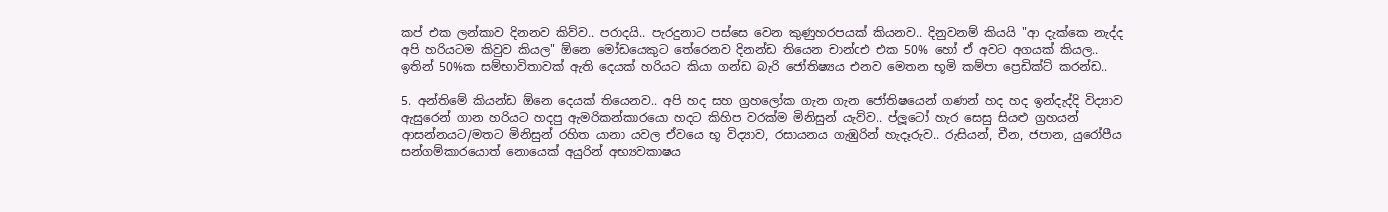කප් එක ලන්කාව දිනනව කිව්ව.. පරාදයි.. පැරදුනාට පස්සෙ වෙන කුණුහරපයක් කියනව.. දිනුවනම් කියයි "ආ දැක්කෙ නැද්ද අපි හරියටම කිවුව කියල" ඕනෙ මෝඩයෙකුට තේරෙනව දිනන්ඩ තියෙන චාන්cඑ එක 50% හෝ ඒ අවට අගයක් කියල.. ඉතින් 50%ක සම්භාවිතාවක් ඇති දෙයක් හරියට කියා ගන්ඩ බැරි ජෝතිෂ්‍යය එනව මෙතන භූමි කම්පා ප්‍රෙඩික්ට් කරන්ඩ..

5. අන්තිමේ කියන්ඩ ඕනෙ දෙයක් තියෙනව.. අපි හද සහ ග්‍රහලෝක ගැන ගැන ජෝතිෂයෙන් ගණන් හද හද ඉන්දැද්දි විද්‍යාව ඇසුරෙන් ගාන හරියට හදපු ඇමරිකන්කාරයො හදට කිහිප වරක්ම මිනිසුන් යැව්ව.. ප්ලූටෝ හැර සෙසු සියළු ග්‍රහයන් ආසන්නයට/මතට මිනිසුන් රහිත යානා යවල ඒවයෙ භූ විද්‍යාව, රසායනය ගැඹුරින් හැදෑරුව.. රුසියන්, චීන, ජපාන, යුරෝපීය සන්ගම්කාරයොත් නොයෙක් අයුරින් අභ්‍යවකාෂය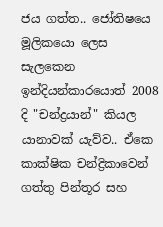ජය ගත්ත.. ජෝතිෂයෙ මූලිකයො ලෙස සැලකෙන ඉන්දියන්කාරයොත් 2008 දි "චන්ද්‍රයාන්" කියල යානාවක් යැව්ව.. ඒකෙ කාක්ෂික චන්ද්‍රිකාවෙන් ගත්තු පින්තූර සහ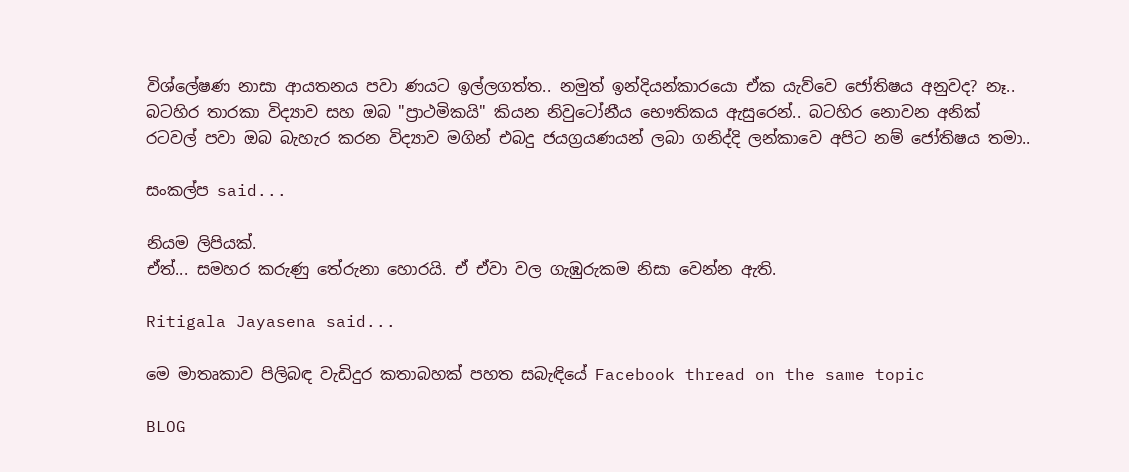විශ්ලේෂණ නාසා ආයතනය පවා ණයට ඉල්ලගත්ත.. නමුත් ඉන්දියන්කාරයො ඒක යැව්වෙ ජෝතිෂය අනුවද? නෑ.. බටහිර තාරකා විද්‍යාව සහ ඔබ "ප්‍රාථමිකයි" කියන නිවුටෝනීය භෞතිකය ඇසුරෙන්.. බටහිර නොවන අනික් රටවල් පවා ඔබ බැහැර කරන විද්‍යාව මගින් එබදු ජයග්‍රයණයන් ලබා ගනිද්දි ලන්කාවෙ අපිට නම් ජෝතිෂය තමා..

සංකල්ප said...

නියම ලිපියක්.
ඒත්... සමහර කරුණු තේරුනා හොරයි. ඒ ඒවා වල ගැඹුරුකම නිසා වෙන්න ඇති.

Ritigala Jayasena said...

මෙ මාතෘකාව පිලිබඳ වැඩිදුර කතාබහක් පහත සබැඳියේ Facebook thread on the same topic

BLOG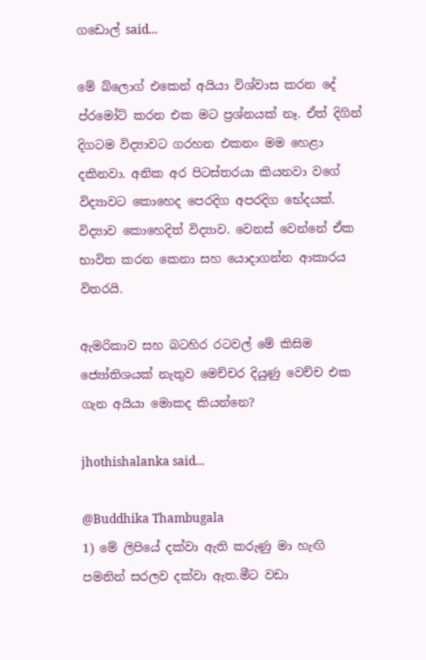ගඩොල් said...

මේ බ්ලොග් එකෙන් අයියා විශ්වාස කරන දේ ප්රමෝට් කරන එක මට ප්‍රශ්නයක් නෑ. ඒත් දිගින් දිගටම විද්‍යාවට ගරහන එකනං මම හෙළා දකිනවා. අනික අර පිටස්තරයා කියනවා වගේ විද්‍යාවට කොහෙද පෙරදිග අපරදිග භේදයක්. විද්‍යාව කොහෙදිත් විද්‍යාව. වෙනස් වෙන්නේ ඒක භාවිත කරන කෙනා සහ යොදාගන්න ආකාරය විතරයි.

ඇමරිකාව සහ බටහිර රටවල් මේ කිසිම ජ්‍යෝතිශයක් නැතුව මෙච්චර දියුණු වෙච්ච එක ගැන අයියා මොකද කියන්නෙ?

jhothishalanka said...

@Buddhika Thambugala
1) මේ ලිපියේ දක්වා ඇති කරුණු මා හැඟි පමනින් සරලව දක්වා ඇත.මීට වඩා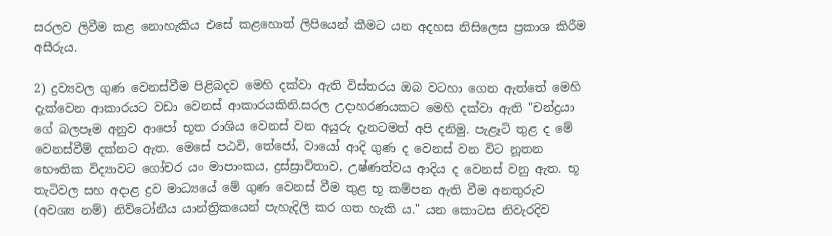සරලව ලිවීම කළ නොහැකිය එසේ කළහොත් ලිපියෙන් කීමට යන අදහස නිසිලෙස ප්‍රකාශ කිරීම අසීරුය.

2) ද්‍රව්‍යවල ගුණ වෙනස්වීම පිළිබදව මෙහි දක්වා ඇති විස්තරය ඔබ වටහා ගෙන ඇත්තේ මෙහි දැක්වෙන ආකාරයට වඩා වෙනස් ආකාරයකිනි.සරල උදාහරණයකට මෙහි දක්වා ඇති "චන්ද්‍රයා ගේ බලපෑම අනුව ආපෝ භූත රාශිය වෙනස්‌ වන අයුරු දැනටමත් අපි දනිමු. පැළෑටි තුළ ද මේ වෙනස්‌වීම් දක්‌නට ඇත. මෙසේ පඨවි, තේජෝ, වායෝ ආදි ගුණ ද වෙනස්‌ වන විට නූතන භෞතික විද්‍යාවට ගෝචර යං මාපාංකය, ද්‍රස්‌ස්‍රාවිතාව, උෂ්ණත්වය ආදිය ද වෙනස්‌ වනු ඇත. භූ තැටිවල සහ අදාළ ද්‍රව මාධ්‍යයේ මේ ගුණ වෙනස්‌ වීම තුළ භූ කම්පන ඇති වීම අනතුරුව (අවශ්‍ය නම්) නිව්ටෝනීය යාන්ත්‍රිකයෙන් පැහැදිලි කර ගත හැකි ය." යන කොටස නිවැරදිව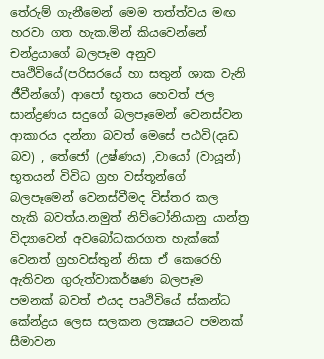තේරුම් ගැනීමෙන් මෙම තත්ත්වය මඟ හරවා ගත හැක.මින් කියවෙන්නේ චන්ද්‍රයාගේ බලපෑම අනුව පෘථිවියේ(පරිසරයේ හා සතුන් ශාක වැනි ජීවීන්ගේ) ආපෝ භූතය හෙවත් ජල සාන්ද්‍රණය සදුගේ බලපෑමෙන් වෙනස්වන ආකාරය දන්නා බවත් මෙසේ පඨවි(දෘඩ බව) , තේජෝ (උෂ්ණය) ,වායෝ (වායූන්) භූතයන් විවිධ ග්‍රහ වස්තූන්ගේ බලපෑමෙන් වෙනස්වීමද විස්තර කල හැකි බවත්ය.නමුත් නිව්ටෝනියානු යාන්ත්‍ර විද්‍යාවෙන් අවබෝධකරගත හැක්කේ වෙනත් ග්‍රහවස්තුන් නිසා ඒ කෙරෙහි ඇතිවන ගුරුත්වාකර්ෂණ බලපෑම පමනක් බවත් එයද පෘථිවියේ ස්කන්ධ කේන්ද්‍රය ලෙස සලකන ලක්‍ෂයට පමනක් සීමාවන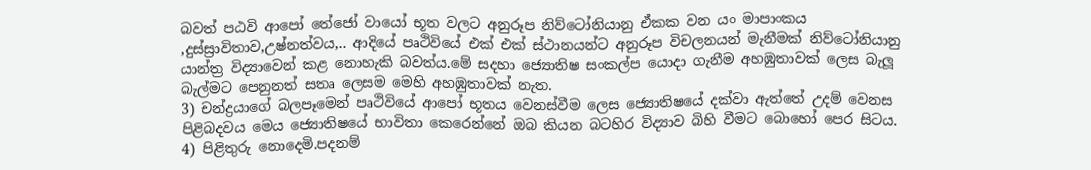බවත් පඨවි ආපෝ තේජෝ වායෝ භූත වලට අනුරූප නිව්ටෝනියානු ඒකක වන යං මාපාංකය ,දුස්ස්‍රාවිතාව,උෂ්නත්වය,.. ආදියේ පෘථිවියේ එක් එක් ස්ථානයන්ට අනුරූප විචලනයන් මැනීමක් නිව්ටෝනියානු යාන්ත්‍ර විද්‍යාවෙන් කළ නොහැකි බවත්ය.මේ සදහා ජ්‍යොතිෂ සංකල්ප යොදා ගැනීම අහඹුතාවක් ලෙස බැලූ බැල්මට පෙනුනත් සතෘ ලෙසම මෙහි අහඹුතාවක් නැත.
3) චන්ද්‍රයාගේ බලපෑමෙන් පෘථිවියේ ආපෝ භූතය වෙනස්වීම ලෙස ජ්‍යොතිෂයේ දක්වා ඇත්තේ උදම් වෙනස පිළිබදවය මෙය ජ්‍යොතිෂයේ භාවිතා කෙරෙන්නේ ඔබ කියන බටහිර විද්‍යාව බිහි වීමට බොහෝ පෙර සිටය.
4) පිළිතුරු නොදෙමි.පදනම්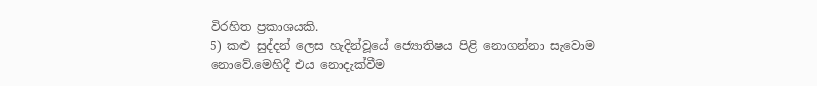විරහිත ප්‍රකාශයකි.
5) කළු සුද්දන් ලෙස හැදින්වූයේ ජ්‍යොතිෂය පිළි නොගන්නා සැවොම නොවේ.මෙහිදී එය නොදැක්වීම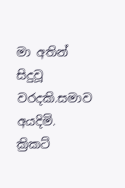මා අතින් සිදුවූ වරදකි.සමාව අයදිමි. ක්‍රිකට්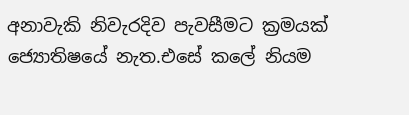අනාවැකි නිවැරදිව පැවසීමට ක්‍රමයක් ජ්‍යොතිෂයේ නැත.එසේ කලේ නියම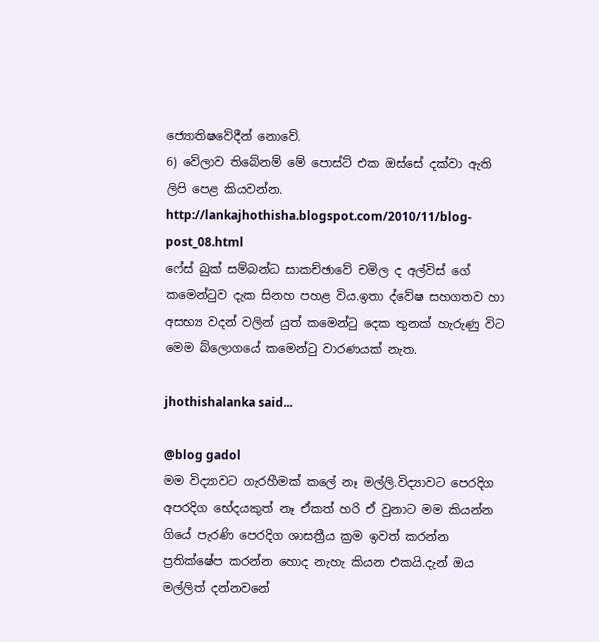ජ්‍යොතිෂවේදීන් නොවේ.
6) වේලාව තිබේනම් මේ පොස්ට් එක ඔස්සේ දක්වා ඇති ලිපි පෙළ කියවන්න.
http://lankajhothisha.blogspot.com/2010/11/blog-post_08.html
ෆේස් බුක් සම්බන්ධ සාකච්ඡාවේ චමිල ද අල්විස් ගේ කමෙන්ටුව දැක සිනහ පහළ විය.ඉතා ද්වේෂ සහගතව හා අසභ්‍ය වදන් වලින් යුත් කමෙන්ටු දෙක තුනක් හැරුණු විට මෙම බ්ලොගයේ කමෙන්ටු වාරණයක් නැත.

jhothishalanka said...

@blog gadol
මම විද්‍යාවට ගැරහීමක් කලේ නෑ මල්ලි.විද්‍යාවට පෙරදිග අපරදිග භේදයකුත් නෑ ඒකත් හරි ඒ වුනාට මම කියන්න ගියේ පැරණි පෙරදිග ශාසත්‍රීය ක්‍රම ඉවත් කරන්න ප්‍රතික්ෂේප කරන්න හොද නැහැ කියන එකයි.දැන් ඔය මල්ලිත් දන්නවනේ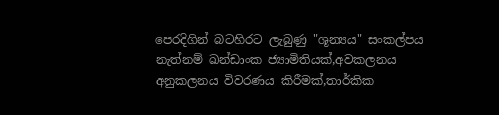පෙරදිගින් බටහිරට ලැබුණු "ශූන්‍යය" සංකල්පය නැත්නම් ඛන්ඩාංක ජ්‍යාමිතියක්,අවකලනය අනුකලනය විවරණය කිරීමක්,තාර්කික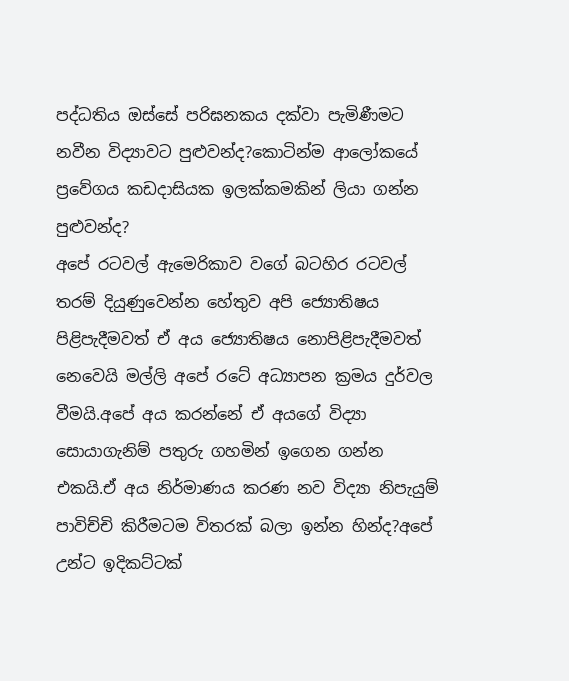පද්ධතිය ඔස්සේ පරිඝනකය දක්වා පැමිණීමට නවීන විද්‍යාවට පුළුවන්ද?කොටින්ම ආලෝකයේ ප්‍රවේගය කඩදාසියක ඉලක්කමකින් ලියා ගන්න පුළුවන්ද?
අපේ රටවල් ඇමෙරිකාව වගේ බටහිර රටවල් තරම් දියුණුවෙන්න හේතුව අපි ජ්‍යොතිෂය පිළිපැදීමවත් ඒ අය ජ්‍යොතිෂය නොපිළිපැදීමවත් නෙවෙයි මල්ලි අපේ රටේ අධ්‍යාපන ක්‍රමය දුර්වල වීමයි.අපේ අය කරන්නේ ඒ අයගේ විද්‍යා සොයාගැනිම් පතුරු ගහමින් ඉගෙන ගන්න එකයි.ඒ අය නිර්මාණය කරණ නව විද්‍යා නිපැයුම් පාවිච්චි කිරීමටම විතරක් බලා ඉන්න හින්ද?අපේ උන්ට ඉදිකට්ටක්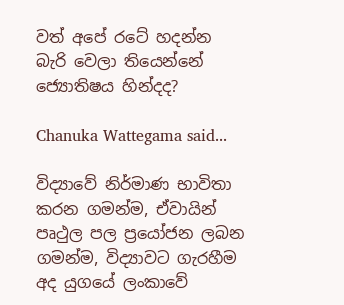වත් අපේ රටේ හදන්න බැරි වෙලා තියෙන්නේ ජ්‍යොතිෂය හින්දද?

Chanuka Wattegama said...

විද්‍යාවේ නිර්මාණ භාවිතා කරන ගමන්ම, ඒවායින් පෘථුල පල ප්‍රයෝජන ලබන ගමන්ම, විද්‍යාවට ගැරහීම අද යුගයේ ලංකාවේ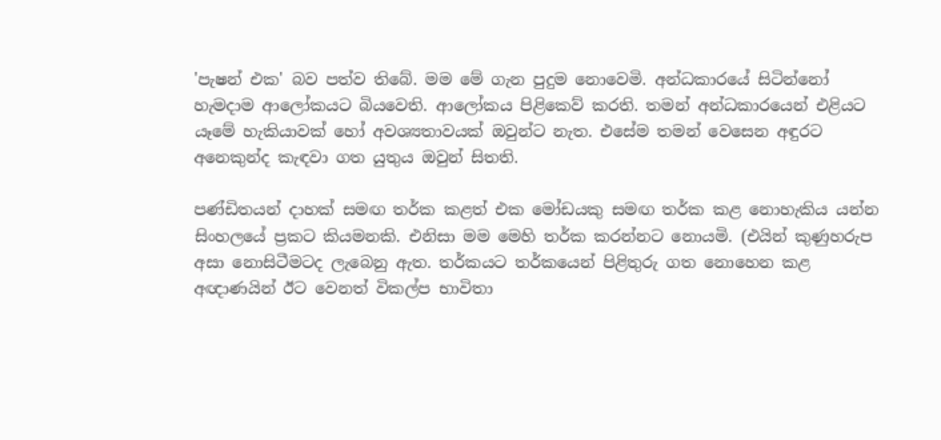'පැෂන් එක' බව පත්ව තිබේ. මම මේ ගැන පුදුම නොවෙමි. අන්ධකාරයේ සිටින්නෝ හැමදාම ආලෝකයට බියවෙති. ආලෝකය පිළිකෙව් කරති. තමන් අන්ධකාරයෙන් එළියට යෑමේ හැකියාවක් හෝ අවශ්‍යතාවයක් ඔවුන්ට නැත. එසේම තමන් වෙසෙන අඳුරට අනෙකුන්ද කැඳවා ගත යුතුය ඔවුන් සිතති.

පණ්ඩිතයන් දාහක් සමඟ තර්ක කළත් එක මෝඩයකු සමඟ තර්ක කළ නොහැකිය යන්න සිංහල‍යේ ප්‍රකට කියමනකි. එනිසා මම මෙහි තර්ක කරන්නට නොයමි. (එයින් කුණුහරුප අසා නොසිටීමටද ලැබෙනු ඇත. තර්කයට තර්කයෙන් පිළිතුරු ගත නොහෙන කළ අඥාණයින් ඊට වෙනත් විකල්ප භාවිතා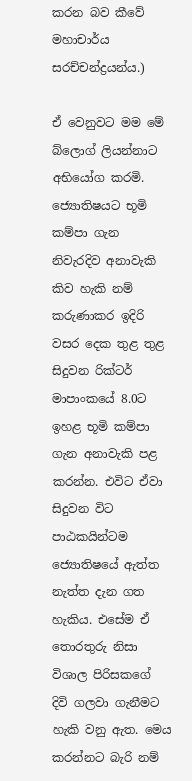කරන බව කීවේ මහාචාර්ය සරච්චන්ද්‍රයන්ය.)

ඒ වෙනුවට මම මේ බ්ලොග් ලියන්නාට අභියෝග කරමි. ජ්‍යොතිෂයට භූමි කම්පා ගැන නිවැරදිව අනාවැකි කිව හැකි නම් කරුණාකර ඉදිරි වසර දෙක තුළ තුළ සිදුවන රික්ටර් මාපාංකයේ 8.0ට ඉහළ භූමි කම්පා ගැන අනාවැකි පළ කරන්න. එවිට ඒවා සිදුවන විට පාඨකයින්ටම ජ්‍යොතිෂයේ ඇත්ත නැත්ත දැන ගත හැකිය. එසේම ඒ තොරතුරු නිසා විශාල පිරිසකගේ දිවි ගලවා ගැනීමට හැකි වනු ඇත. මෙය කරන්නට බැරි නම්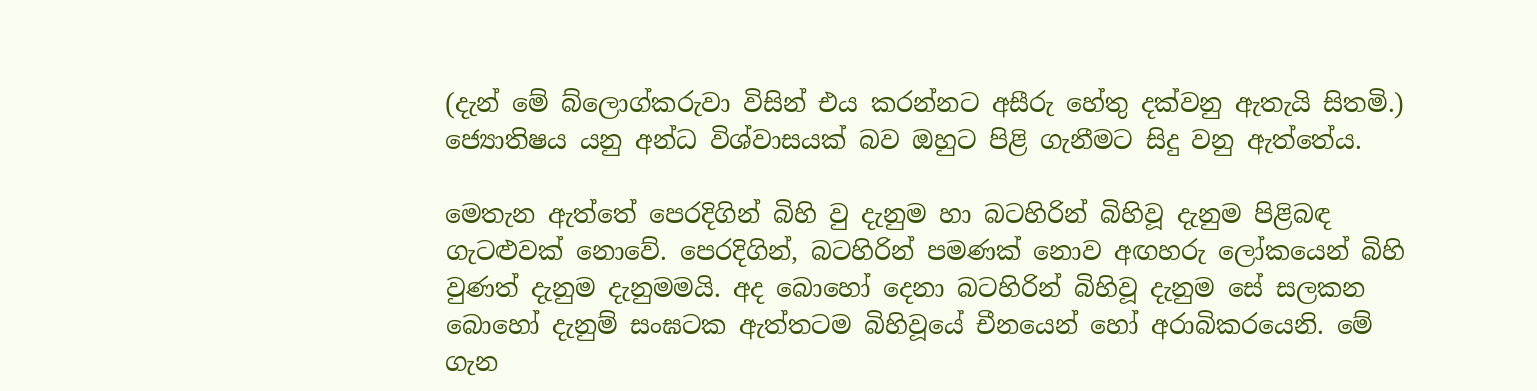(දැන් මේ බ්ලොග්කරුවා විසින් එය කරන්නට අසීරු හේතු දක්වනු ඇතැයි සිතමි.) ජ්‍යොතිෂය යනු අන්ධ විශ්වාසයක් බව ඔහුට පිළි ගැනීමට සිදු වනු ඇත්තේය.

මෙතැන ඇත්තේ පෙරදිගින් බිහි වු දැනුම හා බටහිරින් බිහිවූ දැනුම පිළිබඳ ගැටළුවක් නොවේ. පෙරදිගින්, බටහිරින් පමණක් නොව අඟහරු ලෝකයෙන් බිහි වුණත් දැනුම දැනුමමයි. අද බොහෝ දෙනා බටහිරින් බිහිවූ දැනුම සේ සලකන බොහෝ දැනුම් සංඝටක ඇත්තටම බිහිවූයේ චීනයෙන් හෝ අරාබිකරයෙනි. මේ ගැන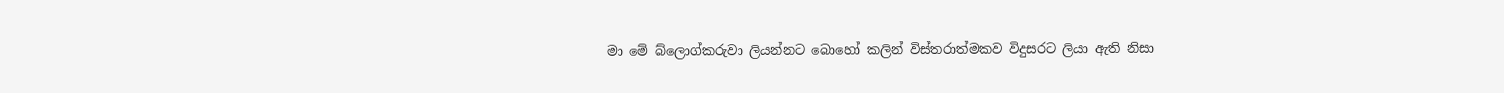මා මේ බ්ලොග්කරුවා ලියන්නට බොහෝ කලින් විස්තරාත්මකව විදුසරට ලියා ඇති නිසා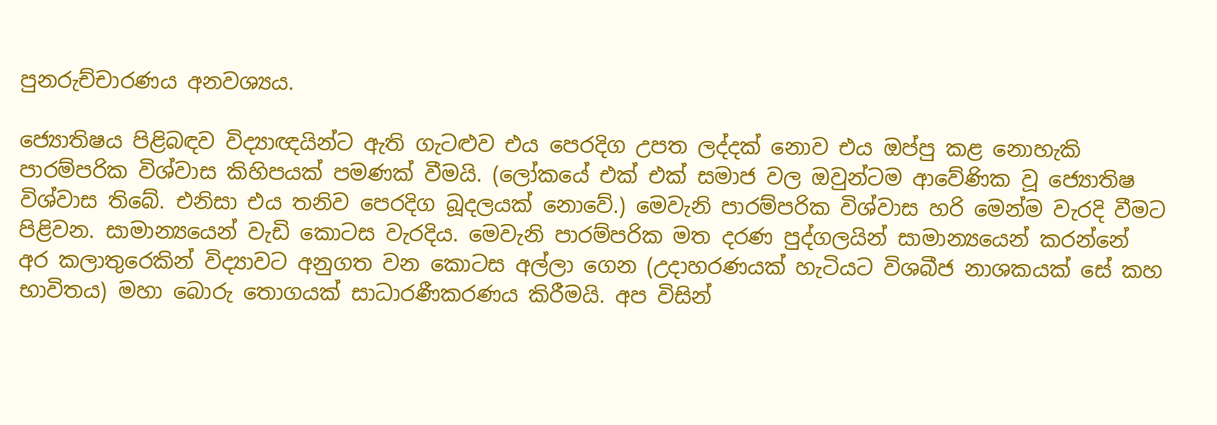පුනරුච්චාරණය අනවශ්‍යය.

ජ්‍යොතිෂය පිළිබඳව විද්‍යාඥයින්ට ඇති ගැටළුව එය පෙරදිග උපත ලද්දක් නොව එය ඔප්පු කළ නොහැකි පාරම්පරික විශ්වාස කිහිපයක් පමණක් වීමයි. (ලෝකයේ එක් එක් සමාජ වල ඔවුන්ටම ආවේණික වූ ජ්‍යොතිෂ විශ්වාස තිබේ. එනිසා එය තනිව පෙරදිග බූදලයක් නොවේ.) මෙවැනි පාරම්පරික විශ්වාස හරි මෙන්ම වැරදි වීමට පිළිවන. සාමාන්‍යයෙන් වැඩි කොටස වැරදිය. මෙවැනි පාරම්පරික මත දරණ පුද්ගලයින් සාමාන්‍යයෙන් කරන්නේ අර කලාතුරෙකින් විද්‍යාවට අනුගත වන කොටස අල්ලා ගෙන (උදාහරණයක් හැටියට විශබීජ නාශකයක් සේ කහ භාවිතය) මහා බොරු තොගයක් සාධාරණීකරණය කිරීමයි. අප විසින්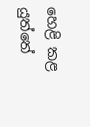හෙළි කළ යුත්තේ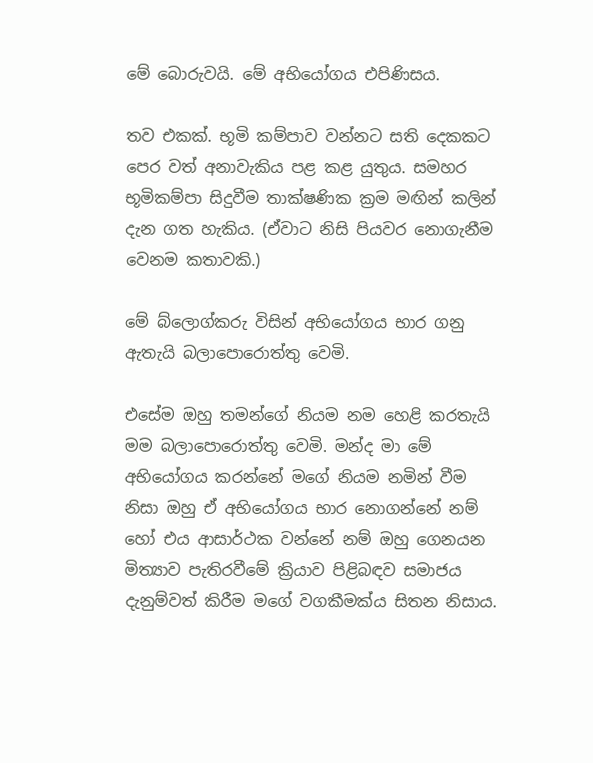මේ බොරුවයි. මේ අභියෝගය එපිණිසය.

තව එකක්. භූමි කම්පාව වන්නට සති දෙකකට පෙර වත් අනාවැකිය පළ කළ යුතුය. සමහර භූමිකම්පා සිදුවීම තාක්ෂණික ක්‍රම මඟින් කලින් දැන ගත හැකිය. (ඒවාට නිසි පියවර නොගැනීම වෙනම කතාවකි.)

මේ බ්ලොග්කරු විසින් අභියෝගය භාර ගනු ඇතැයි බලාපොරොත්තු වෙමි.

එසේම ඔහු තමන්ගේ නියම නම හෙළි කරතැයි මම බලාපොරොත්තු වෙමි. මන්ද මා මේ අභියෝගය කරන්නේ මගේ නියම නමින් වීම නිසා ඔහු ඒ අභියෝගය භාර නොගන්නේ නම් හෝ එය ආසාර්ථක වන්නේ නම් ඔහු ගෙනයන මිත්‍යාව පැතිරවීමේ ක්‍රියාව පිළිබඳව සමාජය දැනුම්වත් කිරීම මගේ වගකීමක්ය සිතන නිසාය.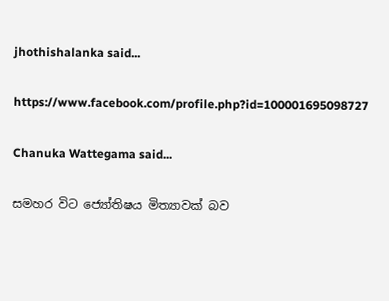jhothishalanka said...

https://www.facebook.com/profile.php?id=100001695098727

Chanuka Wattegama said...

සමහර විට ජ්‍යෝතිෂය මිත්‍යාවක් බව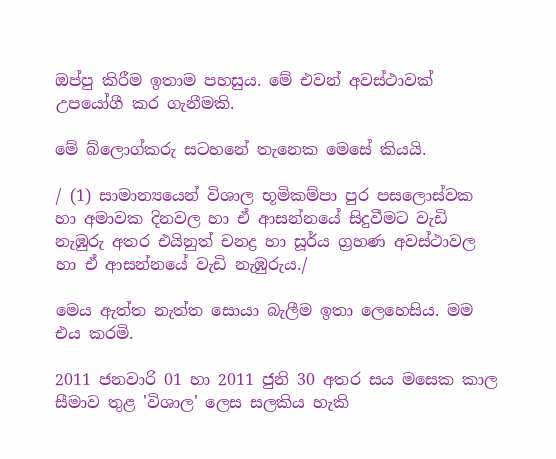ඔප්පු කිරීම ඉතාම පහසුය. මේ එවන් අවස්ථාවක් උපයෝගී කර ගැනීමකි.

මේ බ්ලොග්කරු සටහනේ තැනෙක මෙසේ කියයි.

/ (1) සාමාන්‍යයෙන් විශාල භූමිකම්පා පුර පසලොස්වක හා අමාවක දිනවල හා ඒ ආසන්නයේ සිදුවීමට වැඩි නැඹුරු අතර එයිනුත් චනද්‍ර හා සූර්ය ග්‍රහණ අවස්ථාවල හා ඒ ආසන්නයේ වැඩි නැඹුරුය./

මෙය ඇත්ත නැත්ත සොයා බැලීම ඉතා ලෙහෙසිය. මම එය කරමි.

2011 ජනවාරි 01 හා 2011 ජුනි 30 අතර සය මසෙක කාල සීමාව තුළ 'විශාල' ලෙස සලකිය හැකි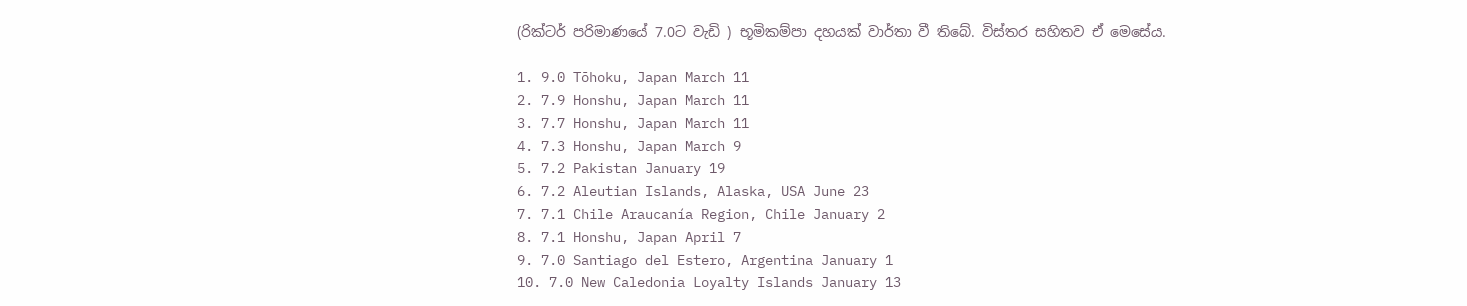(රික්ටර් පරිමාණයේ 7.0ට වැඩි ) භූමිකම්පා දහයක් වාර්තා වී තිබේ. විස්තර සහිතව ඒ මෙසේය.

1. 9.0 Tōhoku, Japan March 11
2. 7.9 Honshu, Japan March 11
3. 7.7 Honshu, Japan March 11
4. 7.3 Honshu, Japan March 9
5. 7.2 Pakistan January 19
6. 7.2 Aleutian Islands, Alaska, USA June 23
7. 7.1 Chile Araucanía Region, Chile January 2
8. 7.1 Honshu, Japan April 7
9. 7.0 Santiago del Estero, Argentina January 1
10. 7.0 New Caledonia Loyalty Islands January 13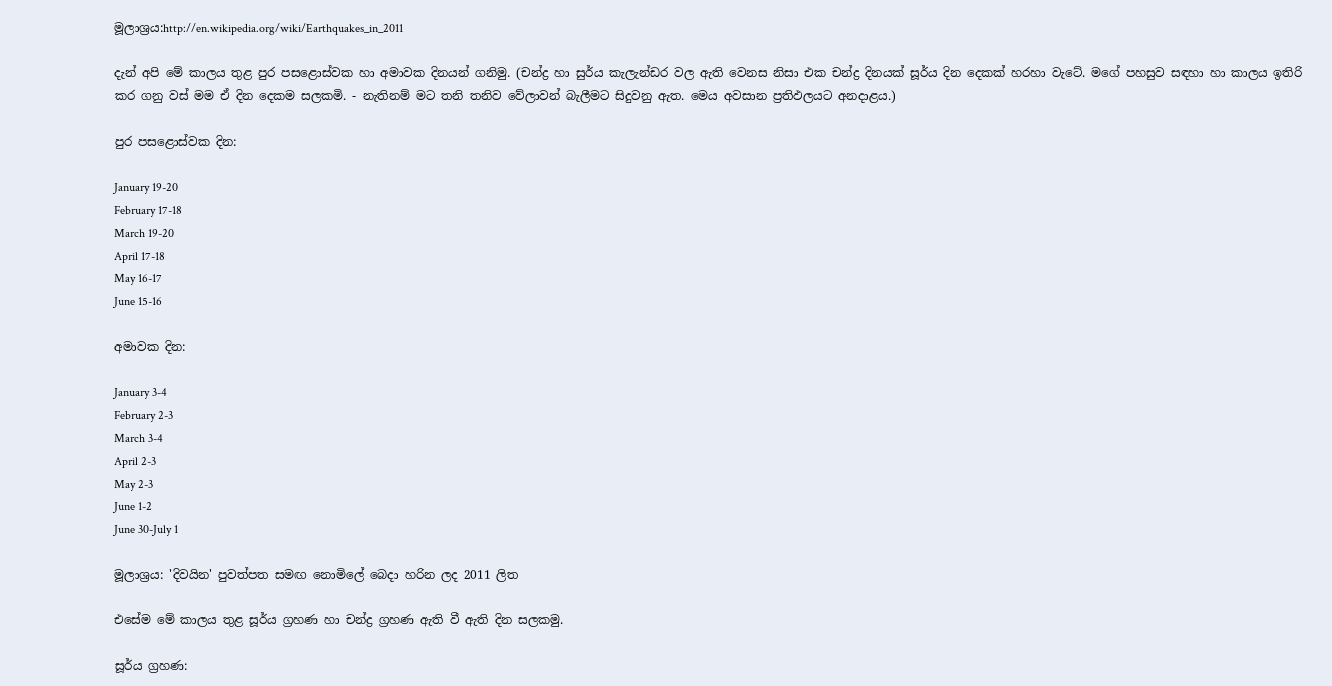මූලාශ්‍රය:http://en.wikipedia.org/wiki/Earthquakes_in_2011

දැන් අපි මේ කාලය තුළ පුර පසළොස්වක හා අමාවක දිනයන් ගනිමු. (චන්ද්‍ර හා සුර්ය කැලැන්ඩර වල ඇති වෙනස නිසා එක චන්ද්‍ර දිනයක් සූර්ය දින දෙකක් හරහා වැටේ. මගේ පහසුව සඳහා හා කාලය ඉතිරි කර ගනු වස් මම ඒ දින දෙකම සලකමි. - නැතිනම් මට තනි තනිව වේලාවන් බැලීමට සිදුවනු ඇත. මෙය අවසාන ප්‍රතිඵලයට අනදාළය.)

පුර පසළොස්වක දින:

January 19-20
February 17-18
March 19-20
April 17-18
May 16-17
June 15-16

අමාවක දින:

January 3-4
February 2-3
March 3-4
April 2-3
May 2-3
June 1-2
June 30-July 1

මූලාශ්‍රය: 'දිවයින' පුවත්පත සමඟ නොමිලේ බෙදා හරින ලද 2011 ලිත

එසේම මේ කාලය තුළ සූර්ය ග්‍රහණ හා චන්ද්‍ර ග්‍රහණ ඇති වී ඇති දින සලකමු.

සූර්ය ග්‍රහණ: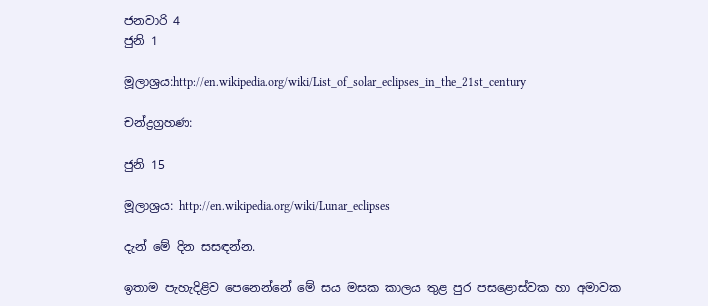ජනවාරි 4
ජුනි 1

මූලාශ්‍රය:http://en.wikipedia.org/wiki/List_of_solar_eclipses_in_the_21st_century

චන්ද්‍රග්‍රහණ:

ජුනි 15

මූලාශ්‍රය: http://en.wikipedia.org/wiki/Lunar_eclipses

දැන් මේ දින සසඳන්න.

ඉතාම පැහැදිළිව පෙනෙන්නේ මේ සය මසක කාලය තුළ පුර පසළොස්වක හා අමාවක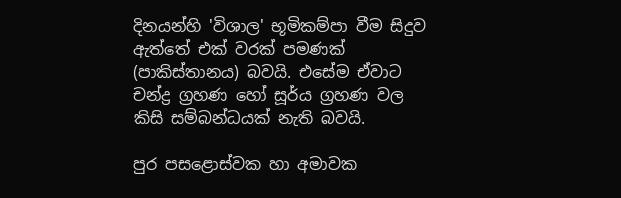දිනයන්හි 'විශාල' භූමිකම්පා වීම සිදුව ඇත්තේ එක් වරක් පමණක් (පාකිස්තානය) බවයි. එසේම ඒවාට චන්ද්‍ර ග්‍රහණ හෝ සූර්ය ග්‍රහණ වල කිසි සම්බන්ධයක් නැති බවයි.

පුර පසළොස්වක හා අමාවක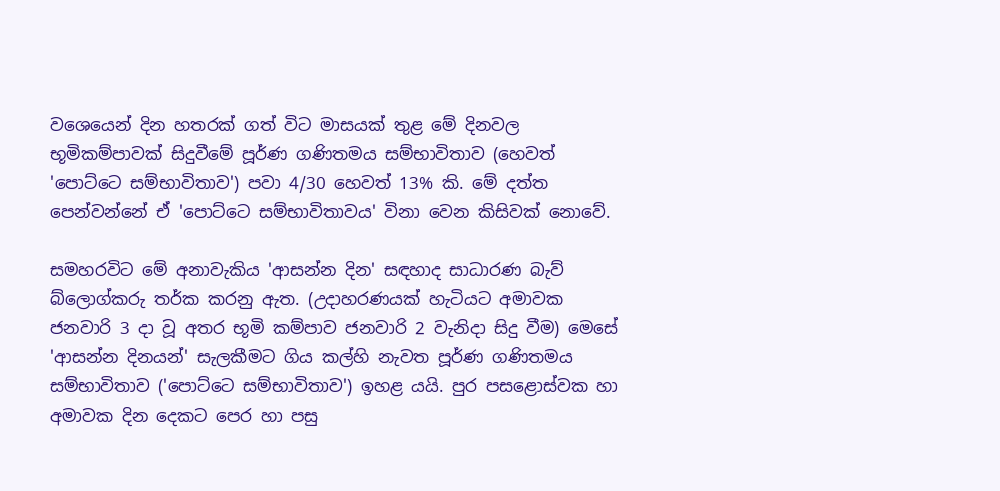වශෙයෙන් දින හතරක් ගත් විට මාසයක් තුළ මේ දිනවල භූමිකම්පාවක් සිදුවීමේ පූර්ණ ගණිතමය සම්භාවිතාව (හෙවත් 'පොට්ටෙ සම්භාවිතාව') පවා 4/30 හෙවත් 13% කි. මේ දත්ත පෙන්වන්නේ ඒ 'පොට්ටෙ සම්භාවිතාවය' විනා වෙන කිසිවක් නොවේ.

සමහරවිට මේ අනාවැකිය 'ආසන්න දින' සඳහාද සාධාරණ බැව් බ්ලොග්කරු තර්ක කරනු ඇත. (උදාහරණයක් හැටියට අමාවක ජනවාරි 3 දා වූ අතර භූමි කම්පාව ජනවාරි 2 වැනිදා සිදු වීම) මෙසේ 'ආසන්න දිනයන්' සැලකීමට ගිය කල්හි නැවත පූර්ණ ගණිතමය සම්භාවිතාව ('පොට්ටෙ සම්භාවිතාව') ඉහළ යයි. පුර පසළොස්වක හා අමාවක දින දෙකට පෙර හා පසු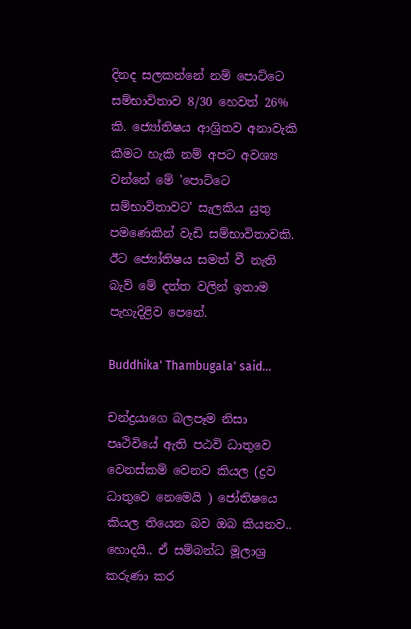දිනද සලකන්නේ නම් පොට්ටෙ සම්භාවිතාව 8/30 හෙවත් 26% කි. ජ්‍යෝතිෂය ආශ්‍රිතව අනාවැකි කීමට හැකි නම් අපට අවශ්‍ය වන්නේ මේ 'පොට්ටෙ සම්භාවිතාවට' සැලකිය යුතු පමණෙකින් වැඩි සම්භාවිතාවකි. ඊට ජ්‍යෝතිෂය සමත් වී නැති බැව් මේ දත්ත වලින් ඉතාම පැහැදිළිව පෙනේ.

Buddhika' Thambugala' said...

චන්ද්‍රයාගෙ බලපෑම නිසා පෘථිවියේ ඇති පඨවි ධාතුවෙ වෙනස්කම් වෙනව කියල (ද්‍රව ධාතුවෙ නෙමෙයි ) ජෝතිෂයෙ කියල තියෙන බව ඔබ කියනව.. හොදයි.. ඒ සම්බන්ධ මූලාශ්‍ර කරුණා කර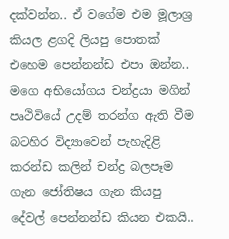දක්වන්න.. ඒ වගේම එම මූලාශ්‍ර කියල ළගදි ලියපු පොතක් එහෙම පෙන්නන්ඩ එපා ඔන්න.. මගෙ අභියෝගය චන්ද්‍රයා මගින් පෘථිවියේ උදම් තරන්ග ඇති වීම බටහිර විද්‍යාවෙන් පැහැදිළි කරන්ඩ කලින් චන්ද්‍ර බලපෑම ගැන ජෝතිෂය ගැන කියපු දේවල් පෙන්නන්ඩ කියන එකයි..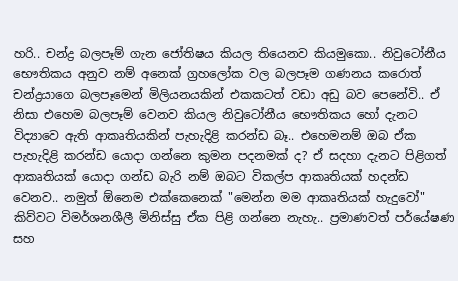හරි.. චන්ද්‍ර බලපෑම් ගැන ජෝතිෂය කියල තියෙනව කියමුකො.. නිවුටෝනීය භෞතිකය අනුව නම් අනෙක් ග්‍රහලෝක වල බලපෑම ගණනය කරොත් චන්ද්‍රයාගෙ බලපෑමෙන් මිලියනයකින් එකකටත් වඩා අඩු බව පෙනේවි.. ඒ නිසා එහෙම බලපෑම් වෙනව කියල නිවුටෝනීය භෞතිකය හෝ දැනට විද්‍යාවෙ ඇති ආකෘතියකින් පැහැදිළි කරන්ඩ බෑ.. එහෙමනම් ඔබ ඒක පැහැදිළි කරන්ඩ යොදා ගන්නෙ කුමන පදනමක් ද? ඒ සදහා දැනට පිළිගත් ආකෘතියක් යොදා ගන්ඩ බැරි නම් ඔබට විකල්ප ආකෘතියක් හදන්ඩ වෙනව.. නමුත් ඕනෙම එක්කෙනෙක් "මෙන්න මම ආකෘතියක් හැදුවෝ" කිව්වට විමර්ශනශීලී මිනිස්සු ඒක පිළි ගන්නෙ නැහැ.. ප්‍රමාණවත් පර්යේෂණ සහ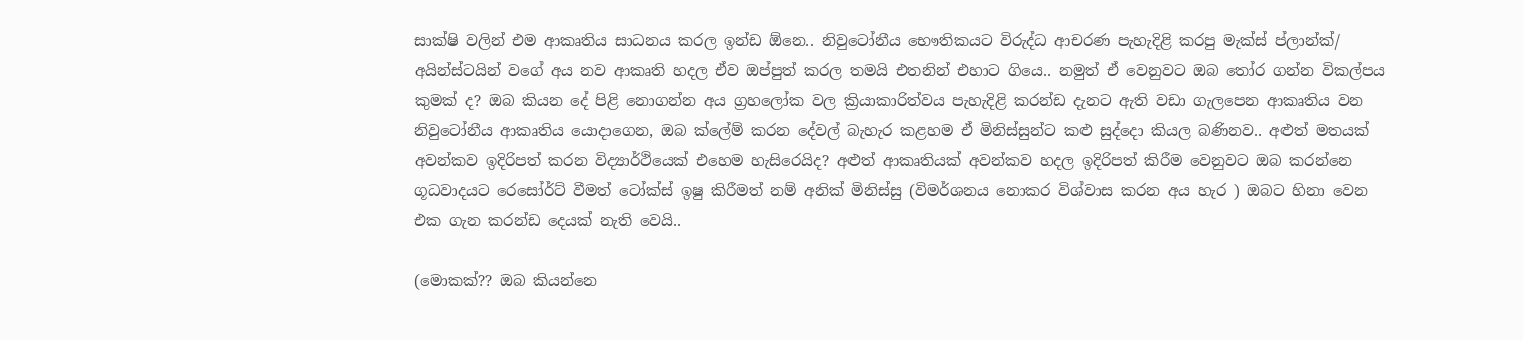සාක්ෂි වලින් එම ආකෘතිය සාධනය කරල ඉන්ඩ ඕනෙ.. නිවුටෝනීය භෞතිකයට විරුද්ධ ආචරණ පැහැදිළි කරපු මැක්ස් ප්ලාන්ක්/ අයින්ස්ටයින් වගේ අය නව ආකෘති හදල ඒව ඔප්පුත් කරල තමයි එතනින් එහාට ගියෙ.. නමුත් ඒ වෙනුවට ඔබ තෝර ගන්න විකල්පය කුමක් ද? ඔබ කියන දේ පිළි නොගන්න අය ග්‍රහලෝක වල ක්‍රියාකාරිත්වය පැහැදිළි කරන්ඩ දැනට ඇති වඩා ගැලපෙන ආකෘතිය වන නිවුටෝනීය ආකෘතිය යොදාගෙන, ඔබ ක්ලේම් කරන දේවල් බැහැර කළහම ඒ මිනිස්සුන්ට කළු සුද්දො කියල බණිනව.. අළුත් මතයක් අවන්කව ඉදිරිපත් කරන විද්‍යාර්ථියෙක් එහෙම හැසිරෙයිද? අළුත් ආකෘතියක් අවන්කව හදල ඉදිරිපත් කිරීම වෙනුවට ඔබ කරන්නෙ ගූධවාදයට රෙසෝර්ට් වීමත් ටෝක්ස් ඉෂු කිරීමත් නම් අනික් මිනිස්සු (විමර්ශනය නොකර විශ්වාස කරන අය හැර ) ඔබට හිනා වෙන එක ගැන කරන්ඩ දෙයක් නැති වෙයි..

(මොකක්?? ඔබ කියන්නෙ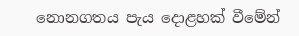නොනගතය පැය දොළහක් වීමේන්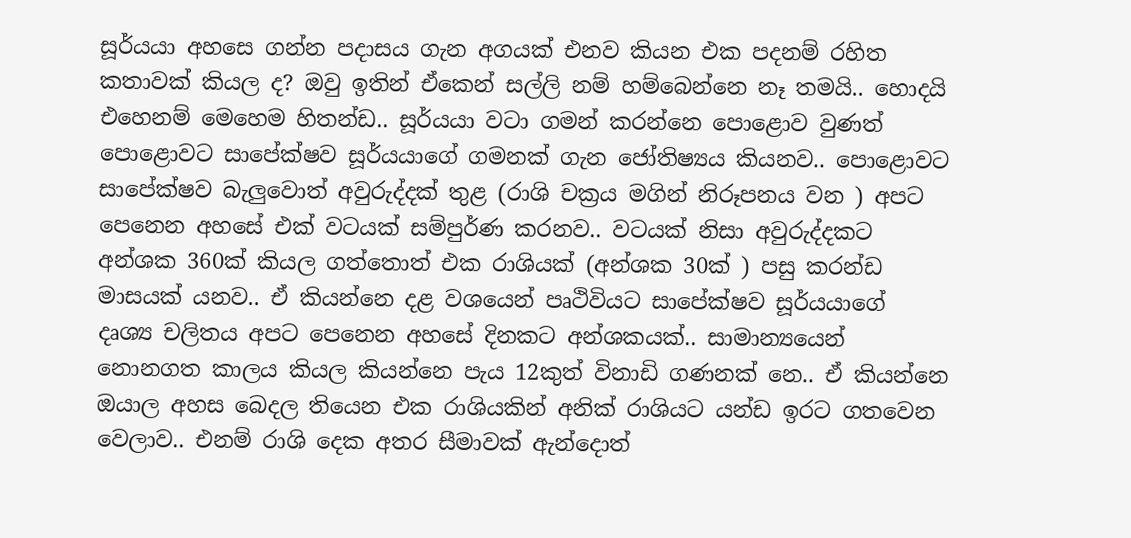සූර්යයා අහසෙ ගන්න පදාසය ගැන අගයක් එනව කියන එක පදනම් රහිත කතාවක් කියල ද? ඔවු ඉතින් ඒකෙන් සල්ලි නම් හම්බෙන්නෙ නෑ තමයි.. හොදයි එහෙනම් මෙහෙම හිතන්ඩ.. සූර්යයා වටා ගමන් කරන්නෙ පොළොව වුණත් පොළොවට සාපේක්ෂව සූර්යයාගේ ගමනක් ගැන ජෝතිෂ්‍යය කියනව.. පොළොවට සාපේක්ෂව බැලුවොත් අවුරුද්දක් තුළ (රාශි චක්‍රය මගින් නිරූපනය වන ) අපට පෙනෙන අහසේ එක් වටයක් සම්පුර්ණ කරනව.. වටයක් නිසා අවුරුද්දකට අන්ශක 360ක් කියල ගත්තොත් එක රාශියක් (අන්ශක 30ක් ) පසු කරන්ඩ මාසයක් යනව.. ඒ කියන්නෙ දළ වශයෙන් පෘථිවියට සාපේක්ෂව සූර්යයාගේ දෘශ්‍ය චලිතය අපට පෙනෙන අහසේ දිනකට අන්ශකයක්.. සාමාන්‍යයෙන් නොනගත කාලය කියල කියන්නෙ පැය 12කුත් විනාඩි ගණනක් නෙ.. ඒ කියන්නෙ ඔයාල අහස බෙදල තියෙන එක රාශියකින් අනික් රාශියට යන්ඩ ඉරට ගතවෙන වෙලාව.. එනම් රාශි දෙක අතර සීමාවක් ඇන්දොත්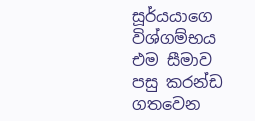සූර්යයාගෙ විශ්ගම්භය එම සීමාව පසු කරන්ඩ ගතවෙන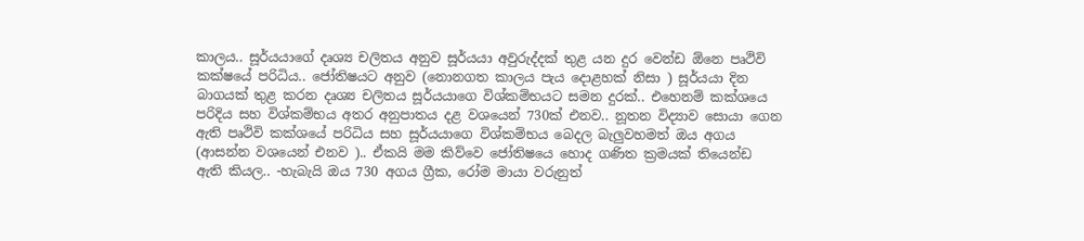කාලය.. සූර්යයාගේ දෘශ්‍ය චලිතය අනුව සූර්යයා අවුරුද්දක් තුළ යන දුර වෙන්ඩ ඕනෙ පෘථිවි කක්ෂයේ පරිධිය.. ජෝතිෂයට අනුව (නොනගත කාලය පැය දොළහක් නිසා ) සූර්යයා දින බාගයක් තුළ කරන දෘශ්‍ය චලිතය සූර්යයාගෙ විශ්කම්භයට සමන දුරක්.. එහෙනම් කක්ශයෙ පරිදිය සහ විශ්කම්භය අතර අනුපාතය දළ වශයෙන් 730ක් එනව.. නූතන විද්‍යාව සොයා ගෙන ඇති පෘථිවි කක්ශයේ පරිධිය සහ සූර්යයාගෙ විශ්කම්භය බෙදල බැලුවහමත් ඔය අගය (ආසන්න වශයෙන් එනව ).. ඒකයි මම කිව්වෙ ජෝතිෂයෙ හොද ගණිත ක්‍රමයක් තියෙන්ඩ ඇති කියල.. -හැබැයි ඔය 730 අගය ග්‍රීක, රෝම මායා වරුනුත්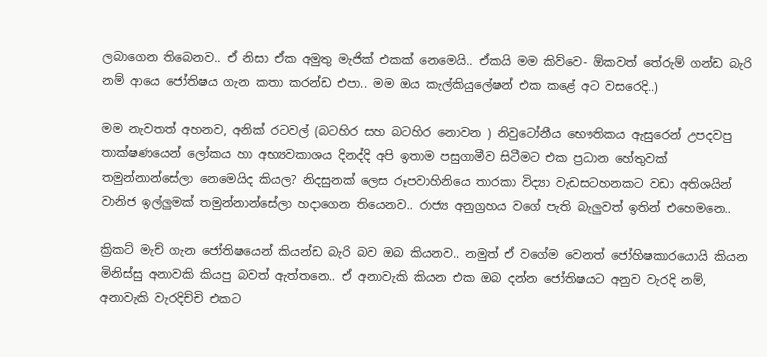ලබාගෙන තිබෙනව.. ඒ නිසා ඒක අමුතු මැජික් එකක් නෙමෙයි.. ඒකයි මම කිව්වෙ- ඕකවත් තේරුම් ගන්ඩ බැරි නම් ආයෙ ජෝතිෂය ගැන කතා කරන්ඩ එපා.. මම ඔය කැල්කියුලේෂන් එක කළේ අට වසරෙදි..)

මම නැවතත් අහනව, අනික් රටවල් (බටහිර සහ බටහිර නොවන ) නිවුටෝනීය භෞතිකය ඇසුරෙන් උපදවපු තාක්ෂණයෙන් ලෝකය හා අභ්‍යවකාශය දිනද්දි අපි ඉතාම පසුගාමීව සිටීමට එක ප්‍රධාන හේතුවක් තමුන්නාන්සේලා නෙමෙයිද කියල? නිදසුනක් ලෙස රූපවාහිනියෙ තාරකා විද්‍යා වැඩසටහනකට වඩා අතිශයින් වානිජ ඉල්ලුමක් තමුන්නාන්සේලා හදාගෙන තියෙනව.. රාජ්‍ය අනුග්‍රහය වගේ පැති බැලුවත් ඉතින් එහෙමනෙ..

ක්‍රිකට් මැච් ගැන ජෝතිෂයෙන් කියන්ඩ බැරි බව ඔබ කියනව.. නමුත් ඒ වගේම වෙනත් ජෝහිෂකාරයොයි කියන මිනිස්සු අනාවකි කියපු බවත් ඇත්තනෙ.. ඒ අනාවැකි කියන එක ඔබ දන්න ජෝතිෂයට අනුව වැරදි නම්, අනාවැකි වැරදිච්චි එකට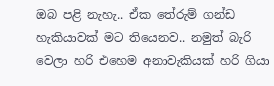ඔබ පළි නැහැ.. ඒක තේරුම් ගන්ඩ හැකියාවක් මට තියෙනව.. නමුත් බැරි වෙලා හරි එහෙම අනාවැකියක් හරි ගියා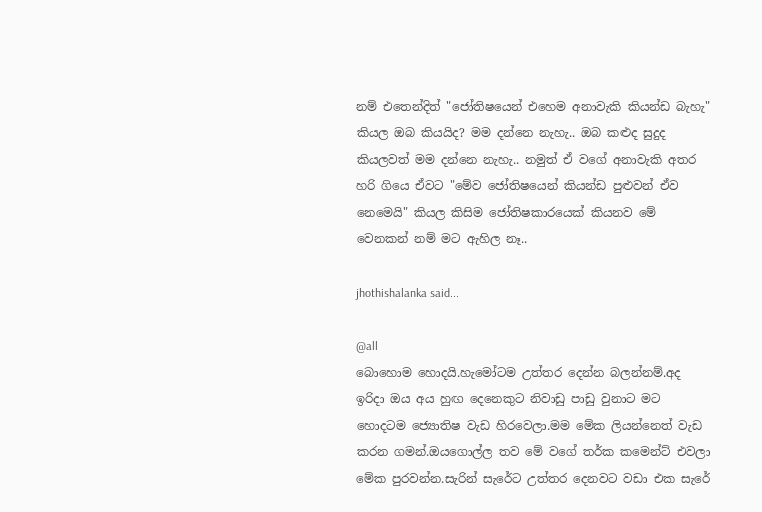නම් එතෙන්දිත් "ජෝතිෂයෙන් එහෙම අනාවැකි කියන්ඩ බැහැ" කියල ඔබ කියයිද? මම දන්නෙ නැහැ.. ඔබ කළුද සුදුද කියලවත් මම දන්නෙ නැහැ.. නමුත් ඒ වගේ අනාවැකි අතර හරි ගියෙ ඒවට "මේව ජෝතිෂයෙන් කියන්ඩ පුළුවන් ඒව නෙමෙයි" කියල කිසිම ජෝතිෂකාරයෙක් කියනව මේ වෙනකන් නම් මට ඇහිල නෑ..

jhothishalanka said...

@all
බොහොම හොදයි.හැමෝටම උත්තර දෙන්න බලන්නම්.අද ඉරිදා ඔය අය හුඟ දෙනෙකුට නිවාඩු පාඩු වුනාට මට හොදටම ජ්‍යොතිෂ වැඩ හිරවෙලා.මම මේක ලියන්නෙත් වැඩ කරන ගමන්.ඔයගොල්ල තව මේ වගේ තර්ක කමෙන්ට් එවලා මේක පුරවන්න.සැරින් සැරේට උත්තර දෙනවට වඩා එක සැරේ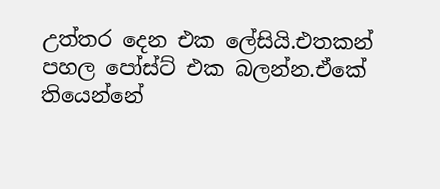උත්තර දෙන එක ලේසියි.එතකන් පහල පෝස්ට් එක බලන්න.ඒකේ තියෙන්නේ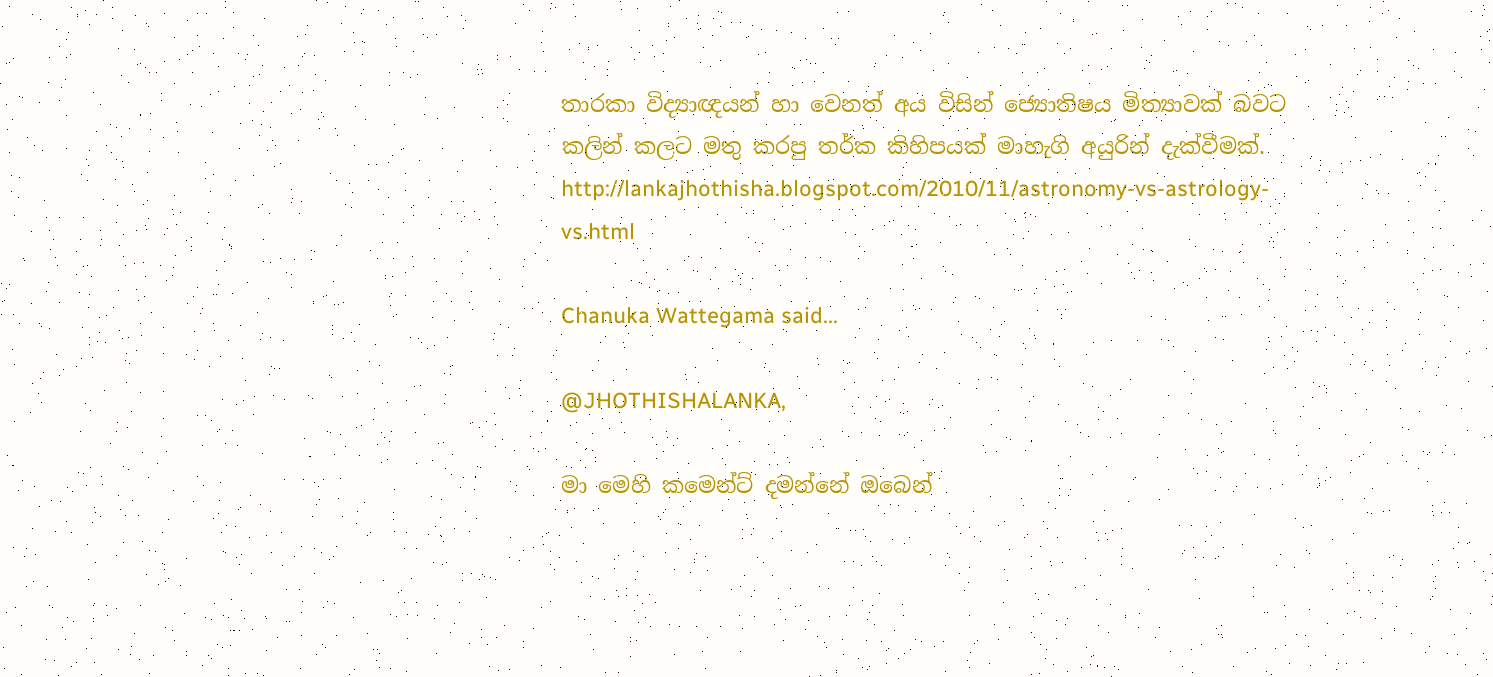තාරකා විද්‍යාඥයන් හා වෙනත් අය විසින් ජ්‍යොතිෂය මිත්‍යාවක් බවට කලින් කලට මතු කරපු තර්ක කිහිපයක් මාහැගි අයුරින් දැක්වීමක්.
http://lankajhothisha.blogspot.com/2010/11/astronomy-vs-astrology-vs.html

Chanuka Wattegama said...

@JHOTHISHALANKA,

මා මෙහි කමෙන්ට් දමන්නේ ඔබෙන්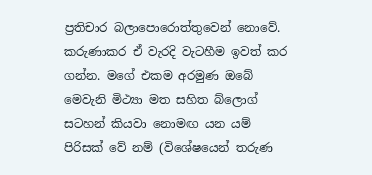ප්‍රතිචාර බලාපොරොත්තුවෙන් නොවේ. කරුණාකර ඒ වැරදි වැටහීම ඉවත් කර ගන්න. මගේ එකම අරමුණ ඔබේ මෙවැනි මිථ්‍යා මත සහිත බ්ලොග් සටහන් කියවා නොමඟ යන යම් පිරිසක් වේ නම් (විශේෂයෙන් තරුණ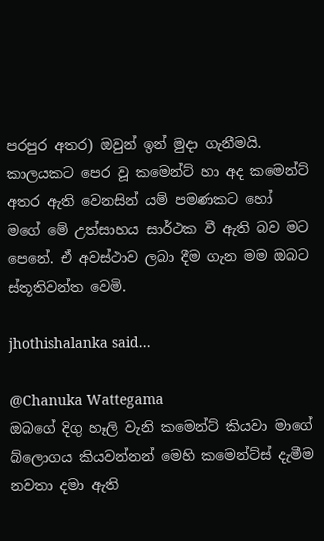පරපුර අතර) ඔවුන් ඉන් මුදා ගැනීමයි. කාලයකට පෙර වූ කමෙන්ට් හා අද කමෙන්ට් අතර ඇති වෙනසින් යම් පමණකට හෝ මගේ මේ උත්සාහය සාර්ථක වී ඇති බව මට පෙනේ. ඒ අවස්ථාව ලබා දීම ගැන මම ඔබට ස්තූතිවන්ත වෙමි.

jhothishalanka said...

@Chanuka Wattegama
ඔබගේ දිගු හෑලි වැනි කමෙන්ට් කියවා මාගේ බ්ලොගය කියවන්නන් මෙහි කමෙන්ට්ස් දැමීම නවතා දමා ඇති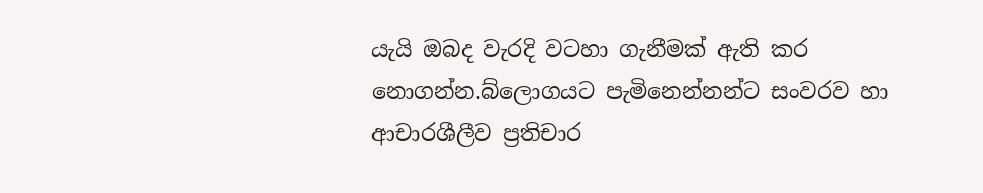යැයි ඔබද වැරදි වටහා ගැනීමක් ඇති කර නොගන්න.බ්ලොගයට පැමිනෙන්නන්ට සංවරව හා ආචාරශීලීව ප්‍රතිචාර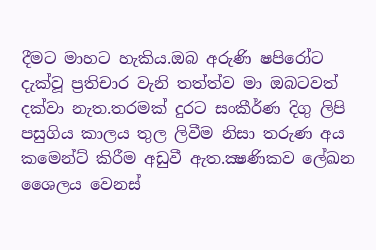දීමට මාහට හැකිය.ඔබ අරුණි ෂපිරෝට දැක්වූ ප්‍රතිචාර වැනි තත්ත්ව මා ඔබටවත් දක්වා නැත.තරමක් දුරට සංකීර්ණ දිගු ලිපි පසුගිය කාලය තුල ලිවීම නිසා තරුණ අය කමෙන්ට් කිරීම අඩුවී ඇත.ක්‍ෂණිකව ලේඛන ශෛලය වෙනස්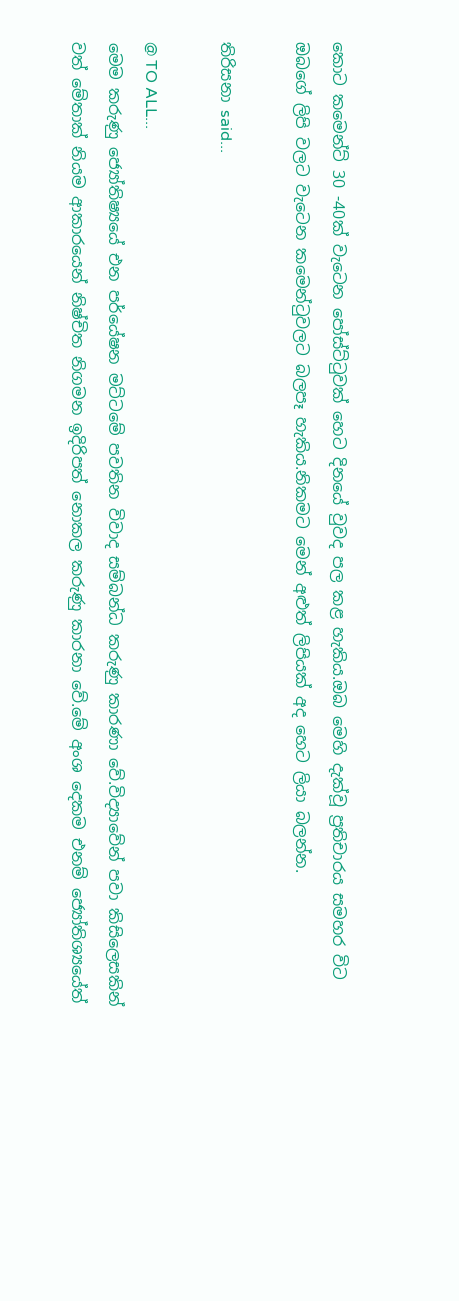කොට කමෙන්ට් 30 -40ක් වැටෙන පෝස්ට්ටුවක් හෙට දිනයේ වුවද පල කළ හැකිය.ඔබ මෙහි දැක්වූ ප්‍රතිචාරය සමහර විට ඔබගේ ලිපි වලට වැටෙන කමෙන්ටුවලට බලපෑ හැකිය.නිකමට මෙන් අළුත් ලිපියක් අද හෙට ලියා බලන්න.

තිරිසනා said...

@ TO ALL...
මෙම කරුණු ජ්‍යෝතිෂ්‍යයේ එන පර්යේෂන මට්ටමේ පවතින විවාද සම්බන්ධ කරුණු කාරණා වේ.විද්‍යාවේන් පවා කිසිලෙසකින් වත් මේතාක් නියම ආකාරයෙන් නිෂ්චිත නිගමන ඉදිරිපත් නොකල කරුණු කාරනා වේ.මේ අංශ දෙකම එනම් ජ්‍යෝතිශ්‍යයේත්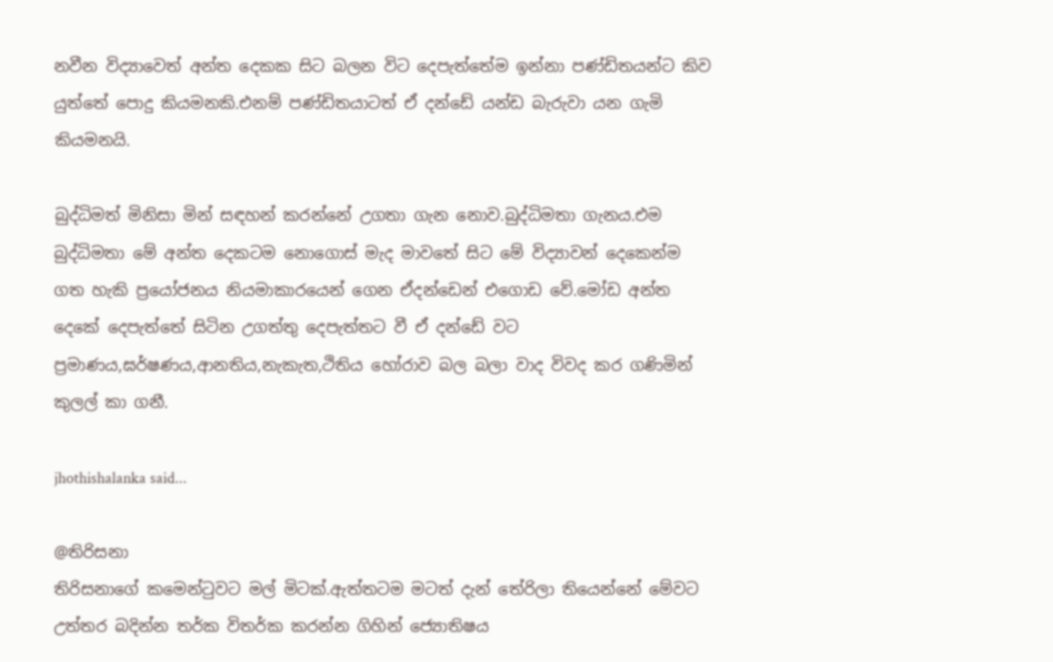නවීන විද්‍යාවෙත් අන්ත දෙකක සිට බලන විට දෙපැත්තේම ඉන්නා පණ්ඩිතයන්ට කිව යුත්තේ පොදු කියමනකි.එනම් පණ්ඩිතයාටත් ඒ දන්ඩේ යන්ඩ බැරුවා යන ගැමි කියමනයි.

බුද්ධිමත් මිනිසා මින් සඳහන් කරන්නේ උගතා ගැන නොව.බුද්ධිමතා ගැනය.එම බුද්ධිමතා මේ අන්ත දෙකටම නොගොස් මැද මාවතේ සිට මේ විද්‍යාවන් දෙකෙන්ම ගත හැකි ප්‍රයෝජනය නියමාකාරයෙන් ගෙන ඒදන්ඩෙන් එගොඩ වේ.මෝඩ අන්ත දෙකේ දෙපැත්තේ සිටින උගත්තු දෙපැත්තට වී ඒ දන්ඩේ වට ප්‍රමාණය,ඝර්ෂණය,ආනතිය,නැකැත,ථිතිය හෝරාව බල බලා වාද විවද කර ගණිමින් කුලල් කා ගනී.

jhothishalanka said...

@තිරිසනා
තිරිසනාගේ කමෙන්ටුවට මල් මිටක්.ඇත්තටම මටත් දැන් තේරිලා තියෙන්නේ මේවට උත්තර බදින්න තර්ක විතර්ක කරන්න ගිහින් ජ්‍යොතිෂය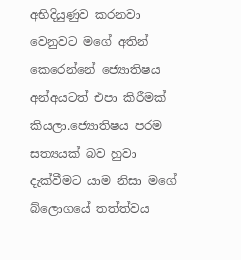අභිදියුණුව කරනවා වෙනුවට මගේ අතින් කෙරෙන්නේ ජ්‍යොතිෂය අන්අයටත් එපා කිරීමක් කියලා.ජ්‍යොතිෂය පරම සත්‍යයක් බව හුවා දැක්වීමට යාම නිසා මගේ බ්ලොගයේ තත්ත්වය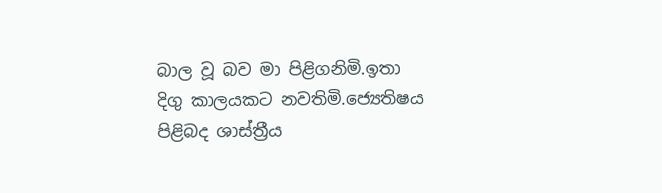බාල වූ බව මා පිළිගනිමි.ඉතා දිගු කාලයකට නවතිමි.ජ්‍යෙතිෂය පිළිබද ශාස්ත්‍රීය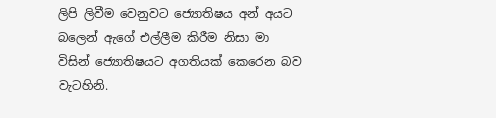ලිපි ලිවීම වෙනුවට ජ්‍යොතිෂය අන් අයට බලෙන් ඇගේ එල්ලීම කිරීම නිසා මා විසින් ජ්‍යොතිෂයට අගතියක් කෙරෙන බව වැටහිනි.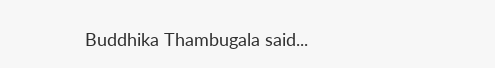Buddhika Thambugala said...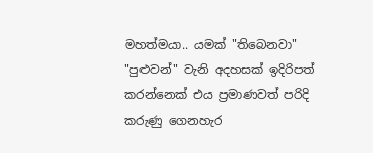මහත්මයා.. යමක් "තිබෙනවා" "පුළුවන්" වැනි අදහසක් ඉදිරිපත් කරන්නෙක් එය ප්‍රමාණවත් පරිදි කරුණු ගෙනහැර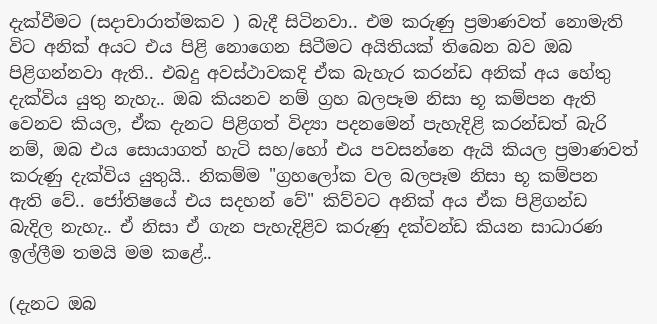දැක්වීමට (සදාචාරාත්මකව ) බැදී සිටිනවා.. එම කරුණු ප්‍රමාණවත් නොමැති විට අනික් අයට එය පිළි නොගෙන සිටීමට අයිතියක් තිබෙන බව ඔබ පිළිගන්නවා ඇති.. එබදු අවස්ථාවකදි ඒක බැහැර කරන්ඩ අනික් අය හේතු දැක්විය යුතු නැහැ.. ඔබ කියනව නම් ග්‍රහ බලපෑම නිසා භූ කම්පන ඇති වෙනව කියල, ඒක දැනට පිළිගත් විද්‍යා පදනමෙන් පැහැදිළි කරන්ඩත් බැරි නම්, ඔබ එය සොයාගත් හැටි සහ/හෝ එය පවසන්නෙ ඇයි කියල ප්‍රමාණවත් කරුණු දැක්විය යුතුයි.. නිකම්ම "ග්‍රහලෝක වල බලපෑම නිසා භූ කම්පන ඇති වේ.. ජෝතිෂයේ එය සදහන් වේ" කිව්වට අනික් අය ඒක පිළිගන්ඩ බැදිල නැහැ.. ඒ නිසා ඒ ගැන පැහැදිළිව කරුණු දක්වන්ඩ කියන සාධාරණ ඉල්ලීම තමයි මම කළේ..

(දැනට ඔබ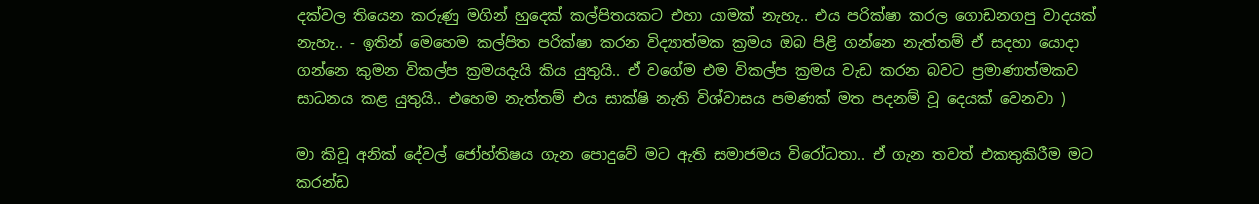දක්වල තියෙන කරුණු මගින් හුදෙක් කල්පිතයකට එහා යාමක් නැහැ.. එය පරික්ෂා කරල ගොඩනගපු වාදයක් නැහැ.. - ඉතින් මෙහෙම කල්පිත පරික්ෂා කරන විද්‍යාත්මක ක්‍රමය ඔබ පිළි ගන්නෙ නැත්තම් ඒ සදහා යොදා ගන්නෙ කුමන විකල්ප ක්‍රමයදැයි කිය යුතුයි.. ඒ වගේම එම විකල්ප ක්‍රමය වැඩ කරන බවට ප්‍රමාණාත්මකව සාධනය කළ යුතුයි.. එහෙම නැත්තම් එය සාක්ෂි නැති විශ්වාසය පමණක් මත පදනම් වූ දෙයක් වෙනවා )

මා කිවූ අනික් දේවල් ජෝහ්තිෂය ගැන පොදුවේ මට ඇති සමාජමය විරෝධතා.. ඒ ගැන තවත් එකතුකිරීම මට කරන්ඩ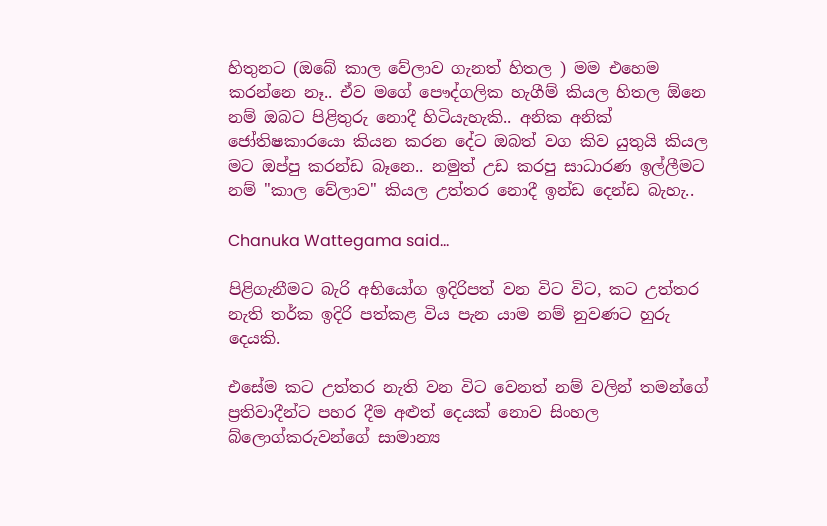හිතුනට (ඔබේ කාල වේලාව ගැනත් හිතල ) මම එහෙම කරන්නෙ නෑ.. ඒව මගේ පෞද්ගලික හැගීම් කියල හිතල ඕනෙ නම් ඔබට පිළිතුරු නොදී හිටියැහැකි.. අනික අනික් ජෝතිෂකාරයො කියන කරන දේට ඔබත් වග කිව යුතුයි කියල මට ඔප්පු කරන්ඩ බෑනෙ.. නමුත් උඩ කරපු සාධාරණ ඉල්ලීමට නම් "කාල වේලාව" කියල උත්තර නොදී ඉන්ඩ දෙන්ඩ බැහැ..

Chanuka Wattegama said...

පිළිගැනීමට බැරි අභියෝග ඉදිරිපත් වන විට විට, කට උත්තර නැති තර්ක ඉදිරි පත්කළ විය පැන යාම නම් නුවණට හුරු දෙයකි.

එසේම කට උත්තර නැති වන විට වෙනත් නම් වලින් තමන්ගේ ප්‍රතිවාදීන්ට පහර දීම අළුත් දෙයක් නොව සිංහල බ්ලොග්කරුවන්ගේ සාමාන්‍ය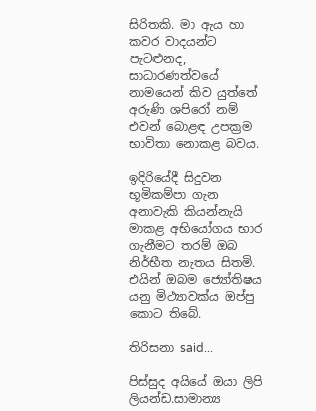සිරිතකි. මා ඇය හා කවර වාදයන්ට පැටළුනද, සාධාරණත්වයේ නාමයෙන් කිව යුත්තේ අරුණි ශපිරෝ නම් එවන් බොළඳ උපක්‍රම භාවිතා නොකළ බවය.

ඉදිරියේදී සිදුවන භූමිකම්පා ගැන අනාවැකි කියන්නැයි මාකළ අභියෝගය භාර ගැනීමට තරම් ඔබ නිර්භීත නැතය සිතමි. එයින් ඔබම ජ්‍යෝතිෂය යනු මිථ්‍යාවක්ය ඔප්පු කොට තිබේ.

තිරිසනා said...

පිස්සුද අයියේ ඔයා ලිපි ලියන්ඩ.සාමාන්‍ය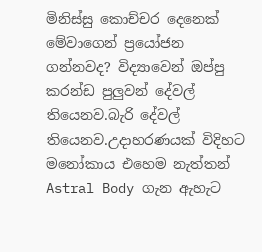මිනිස්සු කොච්චර දෙනෙක් මේවාගෙන් ප්‍රයෝජන ගන්නවද? විද්‍යාවෙන් ඔප්පු කරන්ඩ පුලුවන් දේවල් තියෙනව.බැරි දේවල් තියෙනව.උදාහරණයක් විදිහට මනෝකාය එහෙම නැත්තන් Astral Body ගැන ඇහැට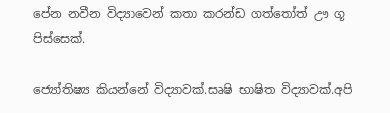පේන නවීන විද්‍යාවෙන් කතා කරන්ඩ ගත්තෝත් ඌ ගූ පිස්සෙක්.

ජ්‍යෝතිෂ්‍ය කියන්නේ විද්‍යාවක්.සෘෂි භාෂිත විද්‍යාවක්.අපි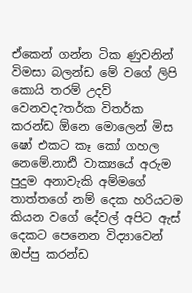ඒකෙන් ගන්න ටික ණුවනින් විමසා බලන්ඩ මේ වගේ ලිපි කොයි තරම් උදව් වෙනවද?තර්ක විතර්ක කරන්ඩ ඕනෙ මොලෙන් මිස ෂෝ එකට කෑ කෝ ගහල නෙමේ.නාඪි වාක්‍යයේ අරුම පුදුම අනාවැකි අම්මගේ තාත්තගේ නම් දෙක හරියටම කියන වගේ දේවල් අපිට ඇස් දෙකට පෙනෙන විද්‍යාවෙන් ඔප්පු කරන්ඩ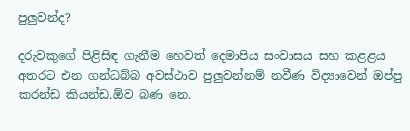පුලුවන්ද?

දරුවකුගේ පිළිසිඳ ගැනීම හෙවත් දෙමාපිය සංවාසය සහ කළළය අතරට එන ගන්ධබ්බ අවස්ථාව පුලුවන්නම් නවීණ විද්‍යාවෙන් ඔප්පු කරන්ඩ කියන්ඩ.ඕව බණ නෙ.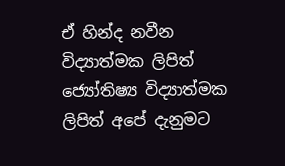ඒ හින්ද නවීන විද්‍යාත්මක ලිපිත් ජ්‍යෝතිෂ්‍ය විද්‍යාත්මක ලිපිත් අපේ දැනුමට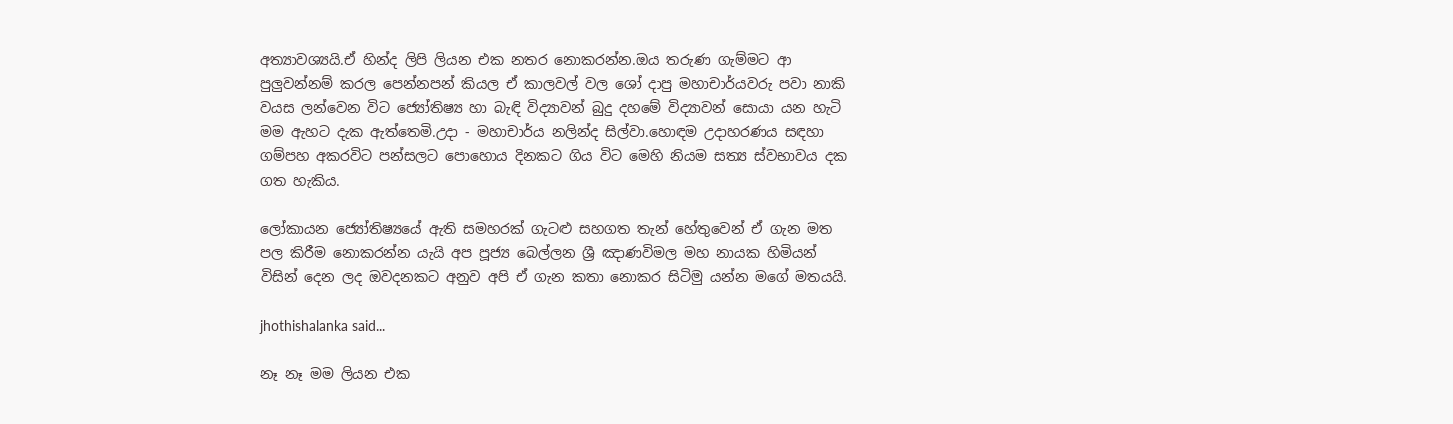අත්‍යාවශ්‍යයි.ඒ හින්ද ලිපි ලියන එක නතර නොකරන්න.ඔය තරුණ ගැම්මට ආ පුලුවන්නම් කරල පෙන්නපන් කියල ඒ කාලවල් වල ශෝ දාපු මහාචාර්යවරු පවා නාකි වයස ලන්වෙන විට ජ්‍යෝතිෂ්‍ය හා බැඳි විද්‍යාවන් බුදු දහමේ විද්‍යාවන් සොයා යන හැටි මම ඇහට දැක ඇත්තෙමි.උදා - මහාචාර්ය නලින්ද සිල්වා.හොඳම උදාහරණය සඳහා ගම්පහ අකරවිට පන්සලට පොහොය දිනකට ගිය විට මෙහි නියම සත්‍ය ස්වභාවය දක ගත හැකිය.

ලෝකායන ජ්‍යෝතිෂ්‍යයේ ඇති සමහරක් ගැටළු සහගත තැන් හේතුවෙන් ඒ ගැන මත පල කිරීම නොකරන්න යැයි අප පූජ්‍ය බෙල්ලන ශ්‍රී ඤාණවිමල මහ නායක හිමියන් විසින් දෙන ලද ඔවදනකට අනුව අපි ඒ ගැන කතා නොකර සිටිමු යන්න මගේ මතයයි.

jhothishalanka said...

නෑ නෑ මම ලියන එක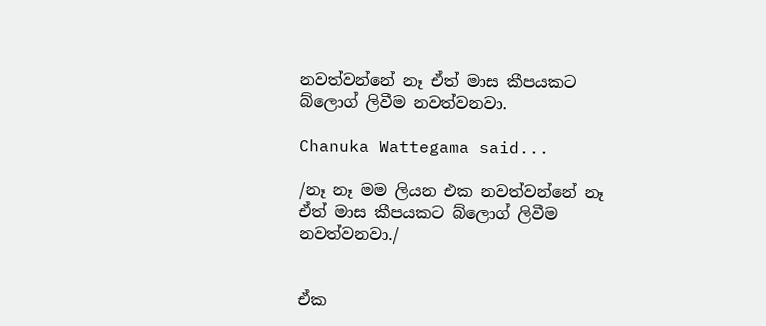නවත්වන්නේ නෑ ඒත් මාස කීපයකට බ්ලොග් ලිවීම නවත්වනවා.

Chanuka Wattegama said...

/නෑ නෑ මම ලියන එක නවත්වන්නේ නෑ ඒත් මාස කීපයකට බ්ලොග් ලිවීම නවත්වනවා./


ඒක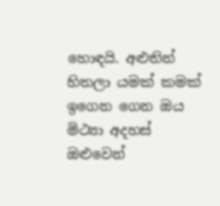හොඳයි. අළුතින් හිතලා යමක් කමක් ඉගෙන ගෙන ඔය මිථ්‍යා අදහස් ඔළුවෙන්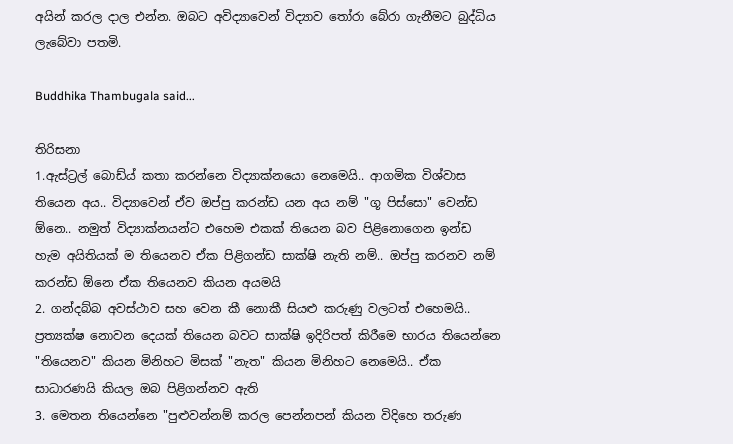අයින් කරල දාල එන්න. ඔබට අවිද්‍යාවෙන් විද්‍යාව තෝරා බේරා ගැනීමට බුද්ධිය ලැබේවා පතමි.

Buddhika Thambugala said...

තිරිසනා
1.ඇස්ට්‍රල් බොඩ්ය් කතා කරන්නෙ විද්‍යාක්නයො නෙමෙයි.. ආගමික විශ්වාස තියෙන අය.. විද්‍යාවෙන් ඒව ඔප්පු කරන්ඩ යන අය නම් "ගූ පිස්සො" වෙන්ඩ ඕනෙ.. නමුත් විද්‍යාක්නයන්ට එහෙම එකක් තියෙන බව පිළිනොගෙන ඉන්ඩ හැම අයිතියක් ම තියෙනව ඒක පිළිගන්ඩ සාක්ෂි නැති නම්.. ඔප්පු කරනව නම් කරන්ඩ ඕනෙ ඒක තියෙනව කියන අයමයි
2. ගන්දබ්බ අවස්ථාව සහ වෙන කී නොකී සියළු කරුණු වලටත් එහෙමයි.. ප්‍රත්‍යක්ෂ නොවන දෙයක් තියෙන බවට සාක්ෂි ඉදිරිපත් කිරීමෙ භාරය තියෙන්නෙ "තියෙනව" කියන මිනිහට මිසක් "නැත" කියන මිනිහට නෙමෙයි.. ඒක සාධාරණයි කියල ඔබ පිළිගන්නව ඇති
3. මෙතන තියෙන්නෙ "පුළුවන්නම් කරල පෙන්නපන් කියන විදිහෙ තරුණ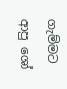ගැම්මට ආපු ශෝ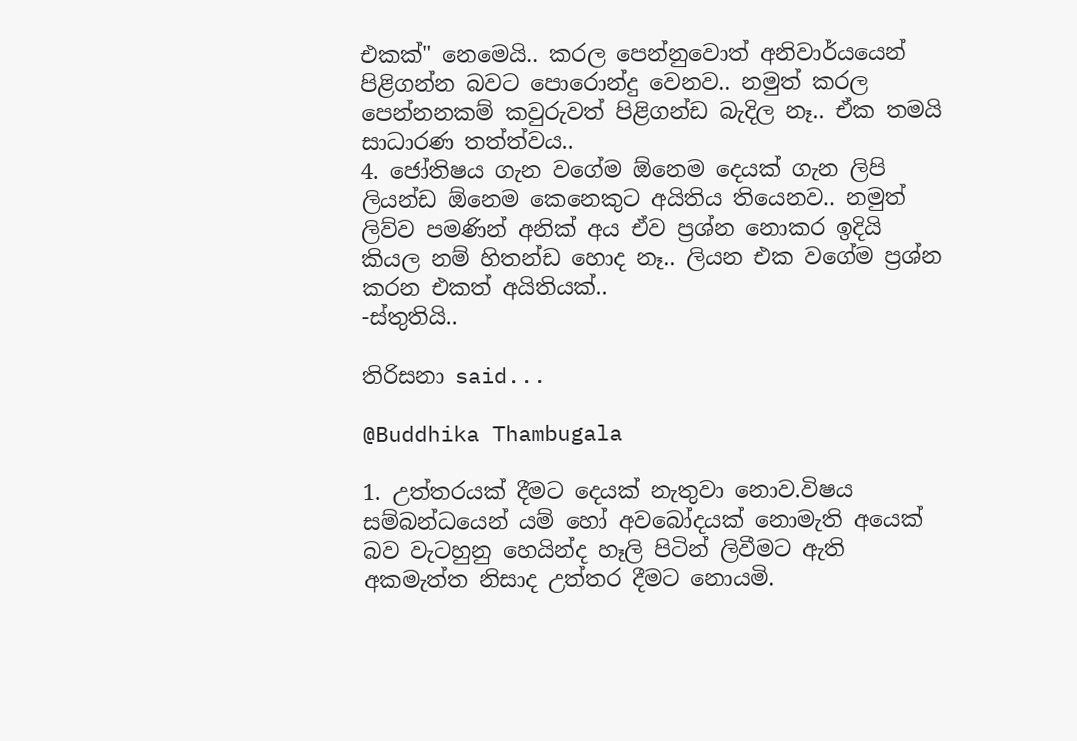එකක්" නෙමෙයි.. කරල පෙන්නුවොත් අනිවාර්යයෙන් පිළිගන්න බවට පොරොන්දු වෙනව.. නමුත් කරල පෙන්නනකම් කවුරුවත් පිළිගන්ඩ බැදිල නෑ.. ඒක තමයි සාධාරණ තත්ත්වය..
4. ජෝතිෂය ගැන වගේම ඕනෙම දෙයක් ගැන ලිපි ලියන්ඩ ඕනෙම කෙනෙකුට අයිතිය තියෙනව.. නමුත් ලිව්ව පමණින් අනික් අය ඒව ප්‍රශ්න නොකර ඉදියි කියල නම් හිතන්ඩ හොද නෑ.. ලියන එක වගේම ප්‍රශ්න කරන එකත් අයිතියක්..
-ස්තුතියි..

තිරිසනා said...

@Buddhika Thambugala

1. උත්තරයක් දීමට දෙයක් නැතුවා නොව.විෂය සම්බන්ධයෙන් යම් හෝ අවබෝදයක් නොමැති අයෙක් බව වැටහුනු හෙයින්ද හෑලි පිටින් ලිවීමට ඇති අකමැත්ත නිසාද උත්තර දීමට නොයමි.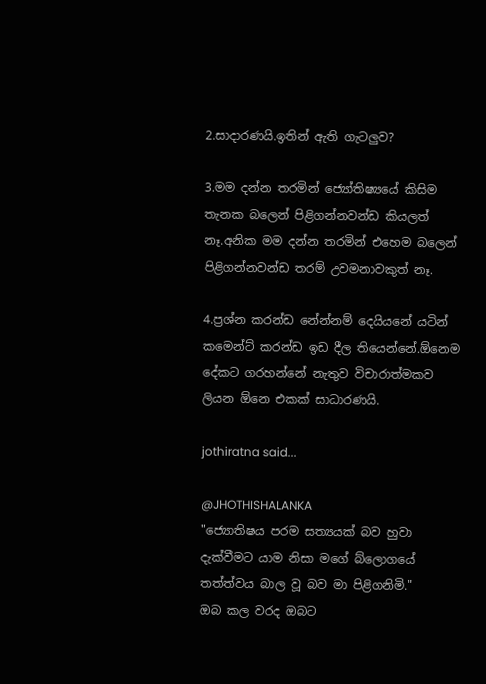2.සාදාරණයි.ඉතින් ඇති ගැටලුව?

3.මම දන්න තරමින් ජ්‍යෝතිෂ්‍යයේ කිසිම තැනක බලෙන් පිළිගන්නවන්ඩ කියලත් නෑ.අනික මම දන්න තරමින් එහෙම බලෙන් පිළිගන්නවන්ඩ තරම් උවමනාවකුත් නෑ.

4.ප්‍රශ්න කරන්ඩ නේන්නම් දෙයියනේ යටින් කමෙන්ට් කරන්ඩ ඉඩ දීල තියෙන්නේ.ඕනෙම දේකට ගරහන්නේ නැතුව විචාරාත්මකව ලියන ඕනෙ එකක් සාධාරණයි.

jothiratna said...

@JHOTHISHALANKA
"ජ්‍යොතිෂය පරම සත්‍යයක් බව හුවා දැක්වීමට යාම නිසා මගේ බ්ලොගයේ තත්ත්වය බාල වූ බව මා පිළිගනිමි."
ඔබ කල වරද ඔබට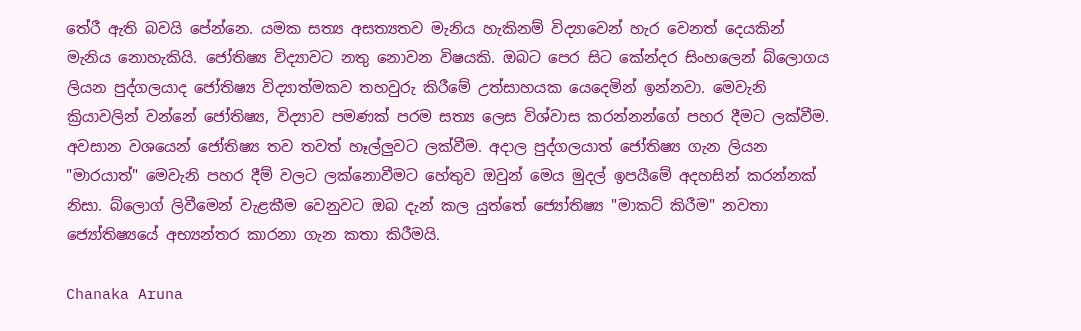තේරී ඇති බවයි පේන්නෙ. යමක සත්‍ය අසත්‍යතව මැනිය හැකිනම් විද්‍යාවෙන් හැර වෙනත් දෙයකින් මැනිය නොහැකියි. ජෝතිෂ්‍ය විද්‍යාවට නතු නොවන විෂයකි. ඔබට පෙර සිට කේන්දර සිංහලෙන් බ්ලොගය ලියන පුද්ගලයාද ජෝතිෂ්‍ය විද්‍යාත්මකව තහවුරු කිරීමේ උත්සාහයක යෙදෙමින් ඉන්නවා. මෙවැනි ක්‍රියාවලින් වන්නේ ජෝතිෂ්‍ය, විද්‍යාව පමණක් පරම සත්‍ය ලෙස විශ්වාස කරන්නන්ගේ පහර දීමට ලක්වීම. අවසාන වශයෙන් ජෝතිෂ්‍ය තව තවත් හෑල්ලුවට ලක්වීම. අදාල පුද්ගලයාත් ජෝතිෂ්‍ය ගැන ලියන "මාරයාත්" මෙවැනි පහර දීම් වලට ලක්නොවීමට හේතුව ඔවුන් මෙය මුදල් ඉපයීමේ අදහසින් කරන්නක් නිසා. බ්ලොග් ලිවීමෙන් වැළකීම වෙනුවට ඔබ දැන් කල යුත්තේ ජ්‍යෝතිෂ්‍ය "මාකට් කිරීම" නවතා ජ්‍යෝතිෂ්‍යයේ අභ්‍යන්තර කාරනා ගැන කතා කිරීමයි.

Chanaka Aruna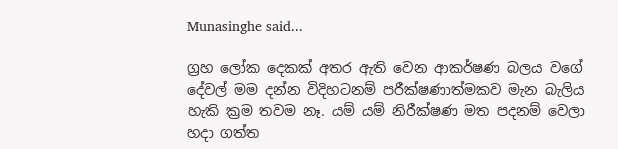Munasinghe said...

ග්‍රහ ලෝක දෙකක් අතර ඇති වෙන ආකර්ෂණ බලය වගේ දේවල් මම දන්න විදිහටනම් පරීක්ෂණාත්මකව මැන බැලිය හැකි ක්‍රම තවම නෑ. යම් යම් නිරීක්ෂණ මත පදනම් වෙලා හදා ගත්ත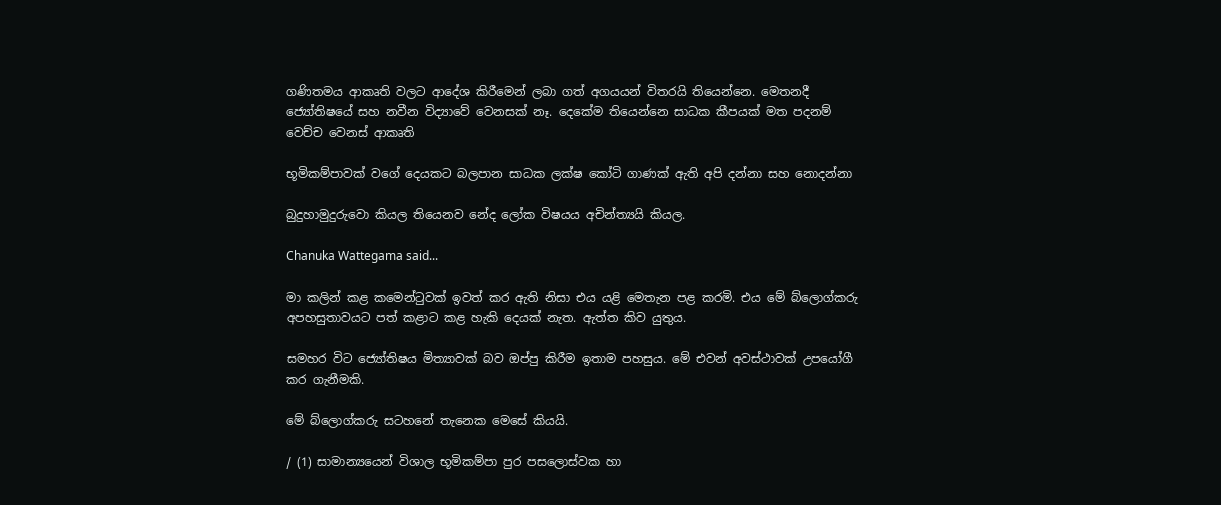ගණිතමය ආකෘති වලට ආදේශ කිරීමෙන් ලබා ගත් අගයයන් විතරයි තියෙන්නෙ. මෙතනදී ජ්‍යෝතිෂයේ සහ නවීන විද්‍යාවේ වෙනසක් නෑ. දෙකේම තියෙන්නෙ සාධක කීපයක් මත පදනම් වෙච්ච වෙනස් ආකෘති

භූමිකම්පාවක් වගේ දෙයකට බලපාන සාධක ලක්ෂ කෝටි ගාණක් ඇති අපි දන්නා සහ නොදන්නා

බුදුහාමුදුරුවො කියල තියෙනව නේද ලෝක විෂයය අචින්ත්‍යයි කියල.

Chanuka Wattegama said...

මා කලින් කළ කමෙන්ටුවක් ඉවත් කර ඇති නිසා එය යළි මෙතැන පළ කරමි. එය මේ බ්ලොග්කරු අපහසුතාවයට පත් කළාට කළ හැකි දෙයක් නැත. ඇත්ත කිව යුතුය.

සමහර විට ජ්‍යෝතිෂය මිත්‍යාවක් බව ඔප්පු කිරීම ඉතාම පහසුය. මේ එවන් අවස්ථාවක් උපයෝගී කර ගැනීමකි.

මේ බ්ලොග්කරු සටහනේ තැනෙක මෙසේ කියයි.

/ (1) සාමාන්‍යයෙන් විශාල භූමිකම්පා පුර පසලොස්වක හා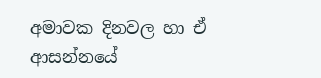අමාවක දිනවල හා ඒ ආසන්නයේ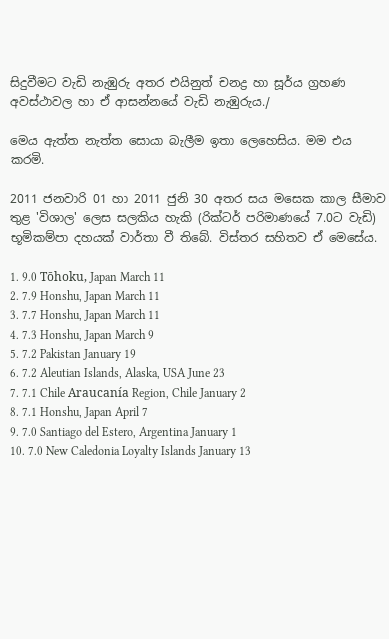සිදුවීමට වැඩි නැඹුරු අතර එයිනුත් චනද්‍ර හා සූර්ය ග්‍රහණ අවස්ථාවල හා ඒ ආසන්නයේ වැඩි නැඹුරුය./

මෙය ඇත්ත නැත්ත සොයා බැලීම ඉතා ලෙහෙසිය. මම එය කරමි.

2011 ජනවාරි 01 හා 2011 ජුනි 30 අතර සය මසෙක කාල සීමාව තුළ 'විශාල' ලෙස සලකිය හැකි (රික්ටර් පරිමාණයේ 7.0ට වැඩි) භූමිකම්පා දහයක් වාර්තා වී තිබේ. විස්තර සහිතව ඒ මෙසේය.

1. 9.0 Tōhoku, Japan March 11
2. 7.9 Honshu, Japan March 11
3. 7.7 Honshu, Japan March 11
4. 7.3 Honshu, Japan March 9
5. 7.2 Pakistan January 19
6. 7.2 Aleutian Islands, Alaska, USA June 23
7. 7.1 Chile Araucanía Region, Chile January 2
8. 7.1 Honshu, Japan April 7
9. 7.0 Santiago del Estero, Argentina January 1
10. 7.0 New Caledonia Loyalty Islands January 13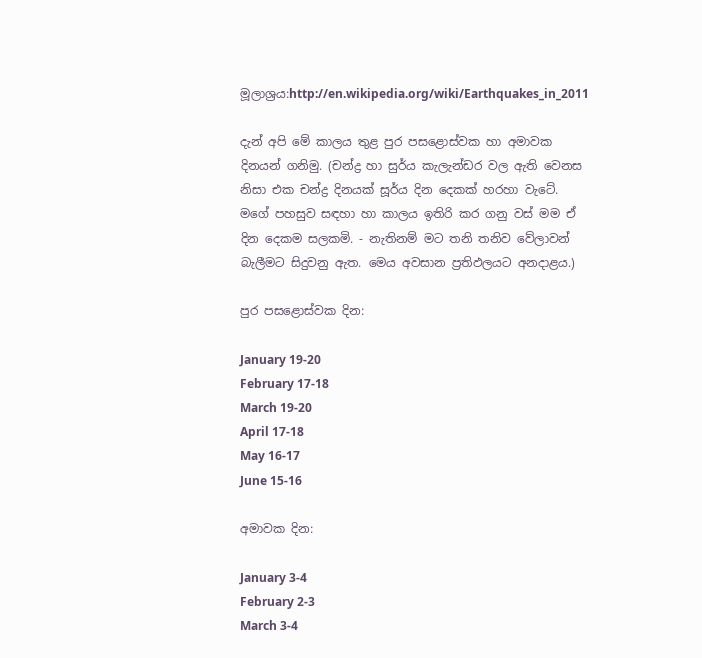මූලාශ්‍රය:http://en.wikipedia.org/wiki/Earthquakes_in_2011

දැන් අපි මේ කාලය තුළ පුර පසළොස්වක හා අමාවක දිනයන් ගනිමු. (චන්ද්‍ර හා සුර්ය කැලැන්ඩර වල ඇති වෙනස නිසා එක චන්ද්‍ර දිනයක් සූර්ය දින දෙකක් හරහා වැටේ. මගේ පහසුව සඳහා හා කාලය ඉතිරි කර ගනු වස් මම ඒ දින දෙකම සලකමි. - නැතිනම් මට තනි තනිව වේලාවන් බැලීමට සිදුවනු ඇත. මෙය අවසාන ප්‍රතිඵලයට අනදාළය.)

පුර පසළොස්වක දින:

January 19-20
February 17-18
March 19-20
April 17-18
May 16-17
June 15-16

අමාවක දින:

January 3-4
February 2-3
March 3-4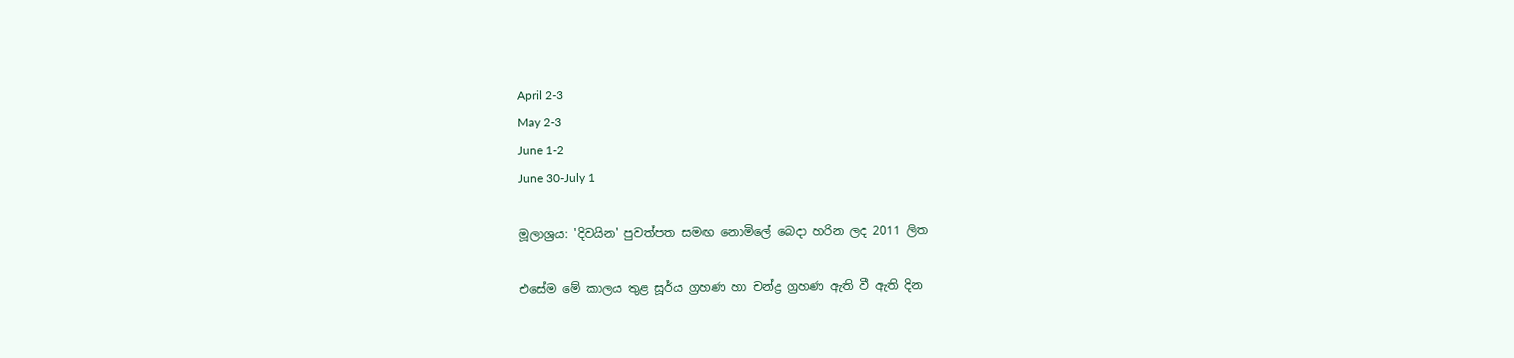April 2-3
May 2-3
June 1-2
June 30-July 1

මූලාශ්‍රය: 'දිවයින' පුවත්පත සමඟ නොමිලේ බෙදා හරින ලද 2011 ලිත

එසේම මේ කාලය තුළ සූර්ය ග්‍රහණ හා චන්ද්‍ර ග්‍රහණ ඇති වී ඇති දින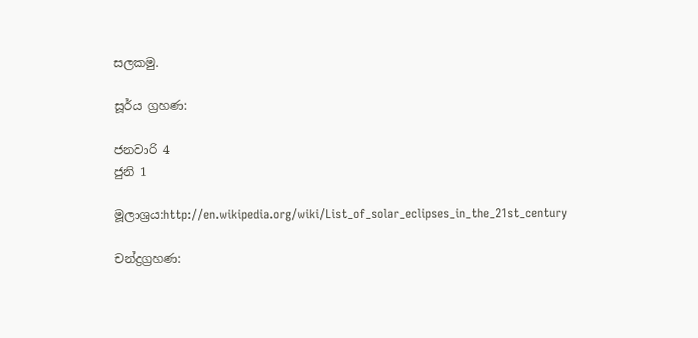සලකමු.

සූර්ය ග්‍රහණ:

ජනවාරි 4
ජුනි 1

මූලාශ්‍රය:http://en.wikipedia.org/wiki/List_of_solar_eclipses_in_the_21st_century

චන්ද්‍රග්‍රහණ: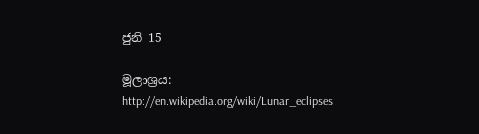ජුනි 15

මූලාශ්‍රය: http://en.wikipedia.org/wiki/Lunar_eclipses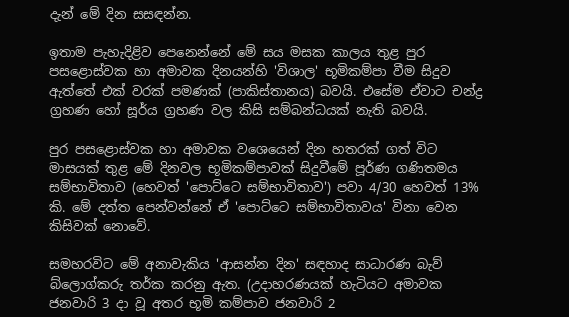දැන් මේ දින සසඳන්න.

ඉතාම පැහැදිළිව පෙනෙන්නේ මේ සය මසක කාලය තුළ පුර පසළොස්වක හා අමාවක දිනයන්හි 'විශාල' භූමිකම්පා වීම සිදුව ඇත්තේ එක් වරක් පමණක් (පාකිස්තානය) බවයි. එසේම ඒවාට චන්ද්‍ර ග්‍රහණ හෝ සූර්ය ග්‍රහණ වල කිසි සම්බන්ධයක් නැති බවයි.

පුර පසළොස්වක හා අමාවක වශෙයෙන් දින හතරක් ගත් විට මාසයක් තුළ මේ දිනවල භූමිකම්පාවක් සිදුවීමේ පූර්ණ ගණිතමය සම්භාවිතාව (හෙවත් 'පොට්ටෙ සම්භාවිතාව') පවා 4/30 හෙවත් 13% කි. මේ දත්ත පෙන්වන්නේ ඒ 'පොට්ටෙ සම්භාවිතාවය' විනා වෙන කිසිවක් නොවේ.

සමහරවිට මේ අනාවැකිය 'ආසන්න දින' සඳහාද සාධාරණ බැව් බ්ලොග්කරු තර්ක කරනු ඇත. (උදාහරණයක් හැටියට අමාවක ජනවාරි 3 දා වූ අතර භූමි කම්පාව ජනවාරි 2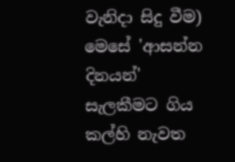වැනිදා සිදු වීම) මෙසේ 'ආසන්න දිනයන්' සැලකීමට ගිය කල්හි නැවත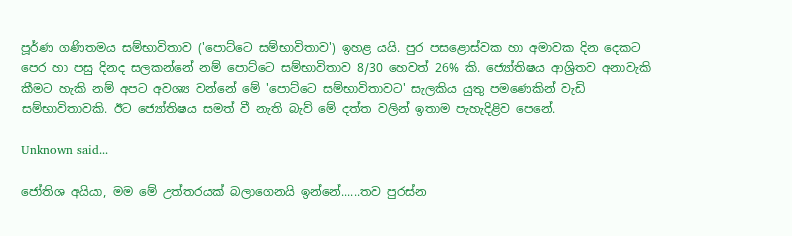පූර්ණ ගණිතමය සම්භාවිතාව ('පොට්ටෙ සම්භාවිතාව') ඉහළ යයි. පුර පසළොස්වක හා අමාවක දින දෙකට පෙර හා පසු දිනද සලකන්නේ නම් පොට්ටෙ සම්භාවිතාව 8/30 හෙවත් 26% කි. ජ්‍යෝතිෂය ආශ්‍රිතව අනාවැකි කීමට හැකි නම් අපට අවශ්‍ය වන්නේ මේ 'පොට්ටෙ සම්භාවිතාවට' සැලකිය යුතු පමණෙකින් වැඩි සම්භාවිතාවකි. ඊට ජ්‍යෝතිෂය සමත් වී නැති බැව් මේ දත්ත වලින් ඉතාම පැහැදිළිව පෙනේ.

Unknown said...

ජෝතිශ අයියා, මම මේ උත්තරයක් බලාගෙනයි ඉන්නේ......තව පුරස්න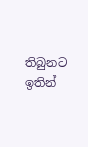තිබුනට ඉතින්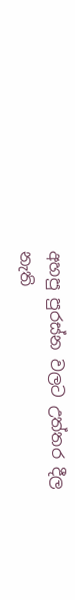අහපු පුරස්න වලට උත්තර දීල නැති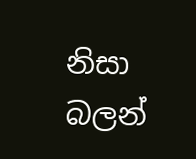නිසා බලන්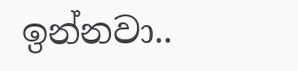ඉන්නවා..